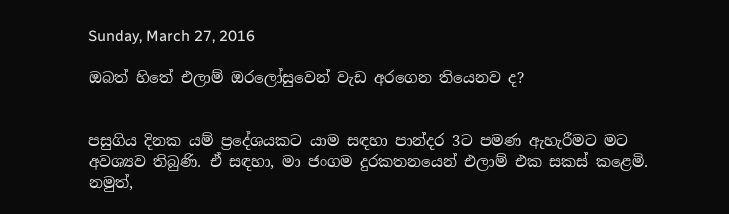Sunday, March 27, 2016

ඔබත් හිතේ එලාම් ඔරලෝසුවෙන් වැඩ අරගෙන තියෙනව ද?


පසුගිය දිනක යම් ප්‍රදේශයකට යාම සඳහා පාන්දර 3ට පමණ ඇහැරීමට මට අවශ්‍යව තිබුණි. ඒ සඳහා, මා ජංගම දුරකතනයෙන් එලාම් එක සකස් කළෙමි. නමුත්,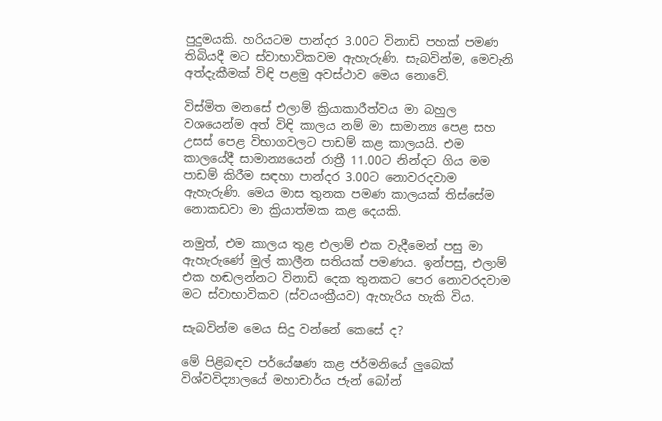පුදුමයකි. හරියටම පාන්දර 3.00ට විනාඩි පහක් පමණ තිබියදී මට ස්වාභාවිකවම ඇහැරුණි. සැබවින්ම, මෙවැනි අත්දැකීමක් විඳි පළමු අවස්ථාව මෙය නොවේ.

විස්මිත මනසේ එලාම් ක්‍රියාකාරීත්වය මා බහුල වශයෙන්ම අත් විඳි කාලය නම් මා සාමාන්‍ය පෙළ සහ උසස් පෙළ විභාගවලට පාඩම් කළ කාලයයි. එම කාලයේදී සාමාන්‍යයෙන් රාත්‍රී 11.00ට නින්දට ගිය මම පාඩම් කිරීම සඳහා පාන්දර 3.00ට නොවරදවාම ඇහැරුණි. මෙය මාස තුනක පමණ කාලයක් තිස්සේම නොකඩවා මා ක්‍රියාත්මක කළ දෙයකි.

නමුත්, එම කාලය තුළ එලාම් එක වැදීමෙන් පසු මා ඇහැරුණේ මුල් කාලීන සතියක් පමණය. ඉන්පසු, එලාම් එක හඬලන්නට විනාඩි දෙක තුනකට පෙර නොවරදවාම මට ස්වාභාවිකව (ස්වයංක්‍රීයව) ඇහැරිය හැකි විය.

සැබවින්ම මෙය සිදු වන්නේ කෙසේ ද?

මේ පිළිබඳව පර්යේෂණ කළ ජර්මනියේ ලුබෙක් විශ්වවිද්‍යාලයේ මහාචාර්ය ජැන් බෝන්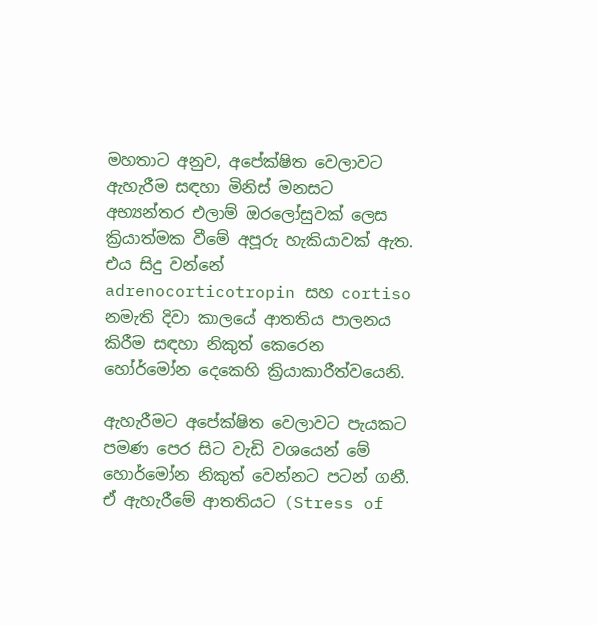මහතාට අනුව, අපේක්ෂිත වෙලාවට ඇහැරීම සඳහා මිනිස් මනසට අභ්‍යන්තර එලාම් ඔරලෝසුවක් ලෙස ක්‍රියාත්මක වීමේ අපූරු හැකියාවක් ඇත. එය සිදු වන්නේ adrenocorticotropin සහ cortiso නමැති දිවා කාලයේ ආතතිය පාලනය කිරීම සඳහා නිකුත් කෙරෙන හෝර්මෝන දෙකෙහි ක්‍රියාකාරීත්වයෙනි.

ඇහැරීමට අපේක්ෂිත වෙලාවට පැයකට පමණ පෙර සිට වැඩි වශයෙන් මේ හොර්මෝන නිකුත් වෙන්නට පටන් ගනී. ඒ ඇහැරීමේ ආතතියට (Stress of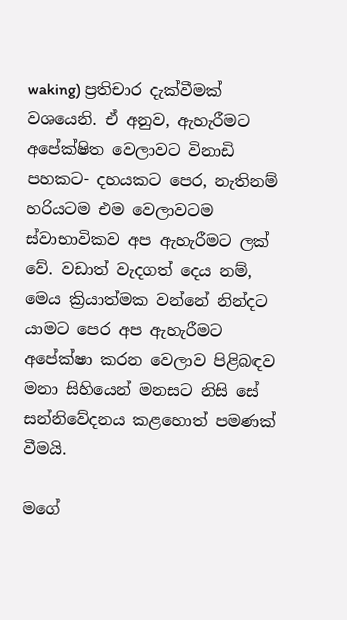waking) ප්‍රතිචාර දැක්වීමක් වශයෙනි. ඒ අනුව, ඇහැරීමට අපේක්ෂිත වෙලාවට විනාඩි පහකට- දහයකට පෙර, නැතිනම් හරියටම එම වෙලාවටම ස්වාභාවිකව අප ඇහැරීමට ලක් වේ. වඩාත් වැදගත් දෙය නම්, මෙය ක්‍රියාත්මක වන්නේ නින්දට යාමට පෙර අප ඇහැරීමට අපේක්ෂා කරන වෙලාව පිළිබඳව මනා සිහියෙන් මනසට නිසි සේ සන්නිවේදනය කළහොත් පමණක් වීමයි.

මගේ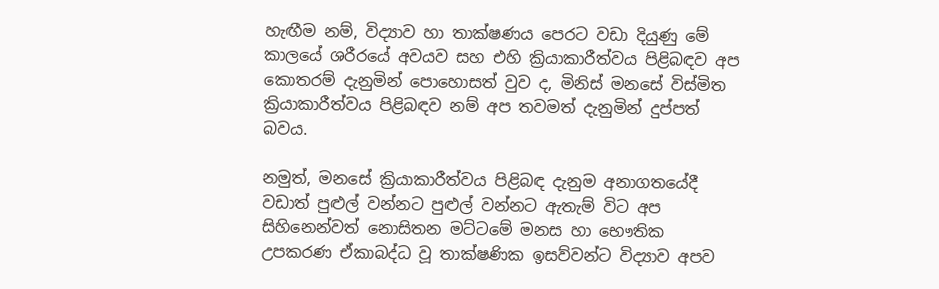හැඟීම නම්, විද්‍යාව හා තාක්ෂණය පෙරට වඩා දියුණු මේ කාලයේ ශරීරයේ අවයව සහ එහි ක්‍රියාකාරීත්වය පිළිබඳව අප කොතරම් දැනුමින් පොහොසත් වුව ද, මිනිස් මනසේ විස්මිත ක්‍රියාකාරීත්වය පිළිබඳව නම් අප තවමත් දැනුමින් දුප්පත් බවය.

නමුත්, මනසේ ක්‍රියාකාරීත්වය පිළිබඳ දැනුම අනාගතයේදී වඩාත් පුළුල් වන්නට පුළුල් වන්නට ඇතැම් විට අප සිහිනෙන්වත් නොසිතන මට්ටමේ මනස හා භෞතික උපකරණ ඒකාබද්ධ වූ තාක්ෂණික ඉසව්වන්ට විද්‍යාව අපව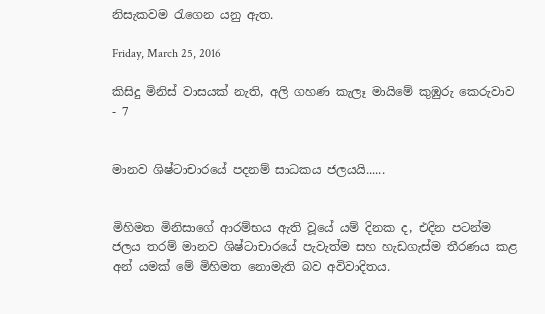නිසැකවම රැගෙන යනු ඇත.

Friday, March 25, 2016

කිසිදු මිනිස් වාසයක් නැති, අලි ගහණ කැලෑ මායිමේ කුඹුරු කෙරුවාව - 7


මානව ශිෂ්ටාචාරයේ පදනම් සාධකය ජලයයි......


මිහිමත මිනිසාගේ ආරම්භය ඇති වූයේ යම් දිනක ද, එදින පටන්ම ජලය තරම් මානව ශිෂ්ටාචාරයේ පැවැත්ම සහ හැඩගැස්ම තීරණය කළ අන් යමක් මේ මිහිමත නොමැති බව අවිවාදිතය.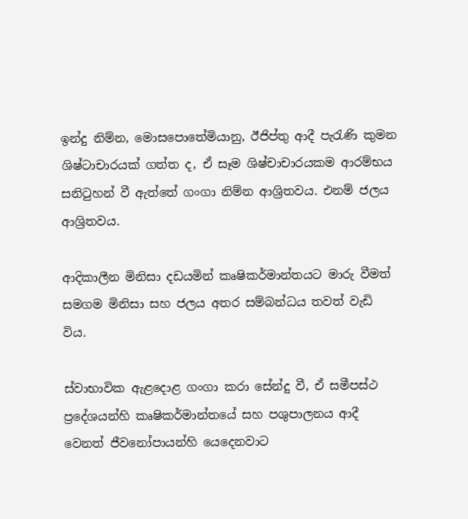ඉන්දු නිම්න, මොසපොතේමියානු, ඊජිප්තු ආදී පැරැණි කුමන ශිෂ්ටාචාරයක් ගත්ත ද, ඒ සෑම ශිෂ්චාචාරයකම ආරම්භය සනිටුහන් වී ඇත්තේ ගංගා නිම්න ආශ්‍රිතවය. එනම් ජලය ආශ්‍රිතවය.

ආදිකාලීන මිනිසා දඩයමින් කෘෂිකර්මාන්තයට මාරු වීමත් සමගම මිනිසා සහ ජලය අතර සම්බන්ධය තවත් වැඩි විය.

ස්වාභාවික ඇළදොළ ගංගා කරා සේන්දු වී, ඒ සමීපස්ථ ප්‍රදේශයන්හි කෘෂිකර්මාන්තයේ සහ පශුපාලනය ආදී වෙනත් ජීවනෝපායන්හි යෙදෙනවාට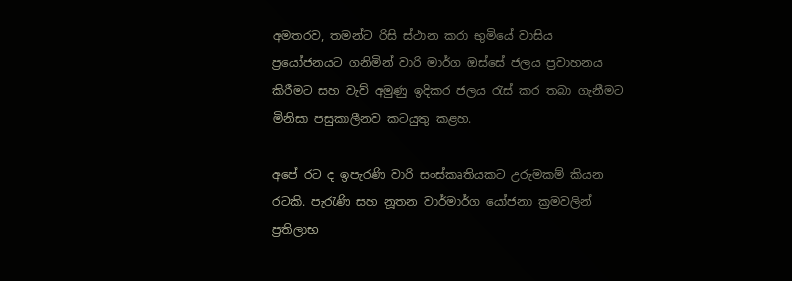අමතරව, තමන්ට රිසි ස්ථාන කරා භුමියේ වාසිය ප්‍රයෝජනයට ගනිමින් වාරි මාර්ග ඔස්සේ ජලය ප්‍රවාහනය කිරීමට සහ වැව් අමුණු ඉදිකර ජලය රැස් කර තබා ගැනීමට මිනිසා පසුකාලීනව කටයුතු කළහ.

අපේ රට ද ඉපැරණි වාරි සංස්කෘතියකට උරුමකම් කියන රටකි. පැරැණි සහ නූතන වාර්මාර්ග යෝජනා ක්‍රමවලින් ප්‍රතිලාභ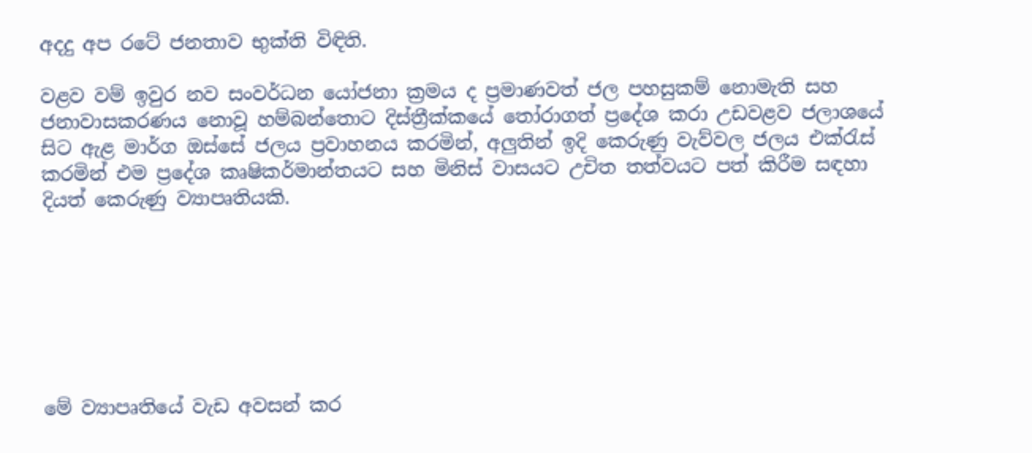අදදු අප රටේ ජනතාව භුක්ති විඳිති.

වළව වම් ඉවුර නව සංවර්ධන යෝජනා ක්‍රමය ද ප්‍රමාණවත් ජල පහසුකම් නොමැති සහ ජනාවාසකරණය නොවූ හම්බන්තොට දිස්ත්‍රීක්කයේ තෝරාගත් ප්‍රදේශ කරා උඩවළව ජලාශයේ සිට ඇළ මාර්ග ඔස්සේ ජලය ප්‍රවාහනය කරමින්, අලුතින් ඉදි කෙරුණු වැව්වල ජලය එක්රැස් කරමින් එම ප්‍රදේශ කෘෂිකර්මාන්තයට සහ මිනිස් වාසයට උචිත තත්වයට පත් කිරීම සඳහා දියත් කෙරුණු ව්‍යාපෘතියකි.







මේ ව්‍යාපෘතියේ වැඩ අවසන් කර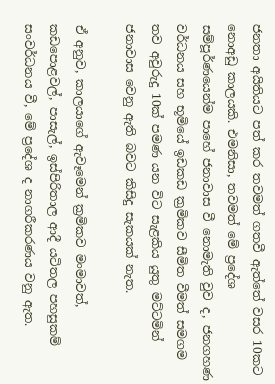ජනතා අයිතියට පත් කර තවමත් ගතවී ඇත්තේ වසර 10කට නොඅඩු කාලයකි. එමනිසා, තවමත් මේ ප්‍රදේශ සම්පූර්ණයෙන්ම පාහේ ජනාවාස වී නොමැති වුව ද, ජනගහණ වර්ධනය සහ භූමියේ ඉඩකඩ ක්‍රමිකව සීමිත වීමත් සමගම තව අවුරුදු 10ක් පමණ යන විට සැළකිය යුතු මට්ටමින් ජනාවාස වෙනු ඇති බවට කිසිදු සැකයක් නැත.

ඒ අනුව, කාලයාගේ ඇවෑමෙන් ක්‍රමිකව මංමාවත්, කඩපොළවල්, පාසැල්, ඉස්පිරිතාල ආදී යටිතල පහසුකම් සංවර්ධනය වී, මේ ප්‍රදේශ ද නාගරීකරණය වනු ඇත.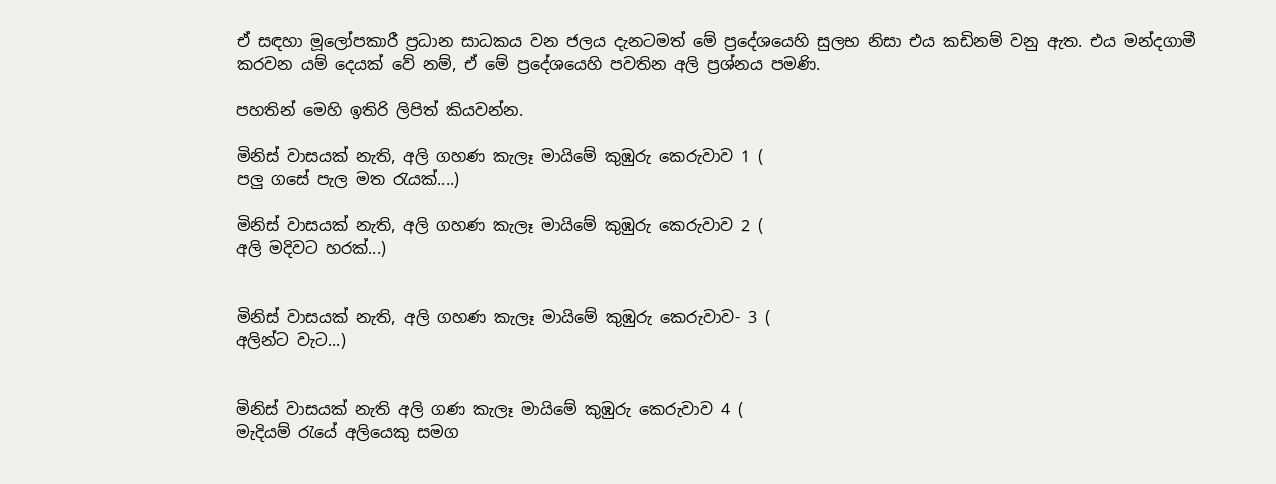ඒ සඳහා මූලෝපකාරී ප්‍රධාන සාධකය වන ජලය දැනටමත් මේ ප්‍රදේශයෙහි සුලභ නිසා එය කඩිනම් වනු ඇත. එය මන්දගාමී කරවන යම් දෙයක් වේ නම්, ඒ මේ ප්‍රදේශයෙහි පවතින අලි ප්‍රශ්නය පමණි.

පහතින් මෙහි ඉතිරි ලිපිත් කියවන්න.

මිනිස් වාසයක් නැති, අලි ගහණ කැලෑ මායිමේ කුඹුරු කෙරුවාව 1 (
පලු ගසේ පැල මත රැයක්....)

මිනිස් වාසයක් නැති, අලි ගහණ කැලෑ මායිමේ කුඹුරු කෙරුවාව 2 (
අලි මදිවට හරක්...)


මිනිස් වාසයක් නැති, අලි ගහණ කැලෑ මායිමේ කුඹුරු කෙරුවාව- 3 (
අලින්ට වැට...)


මිනිස් වාසයක් නැති අලි ගණ කැලෑ මායිමේ කුඹුරු කෙරුවාව 4 (
මැදියම් රැයේ අලියෙකු සමග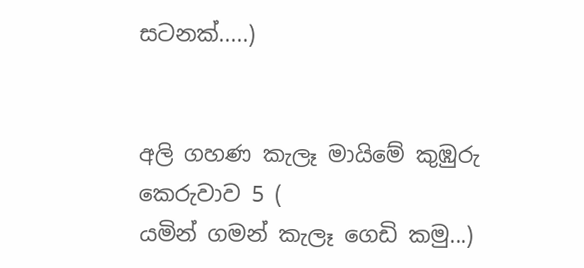සටනක්.....)


අලි ගහණ කැලෑ මායිමේ කුඹුරු කෙරුවාව 5 (
යමින් ගමන් කැලෑ ගෙඩි කමු...)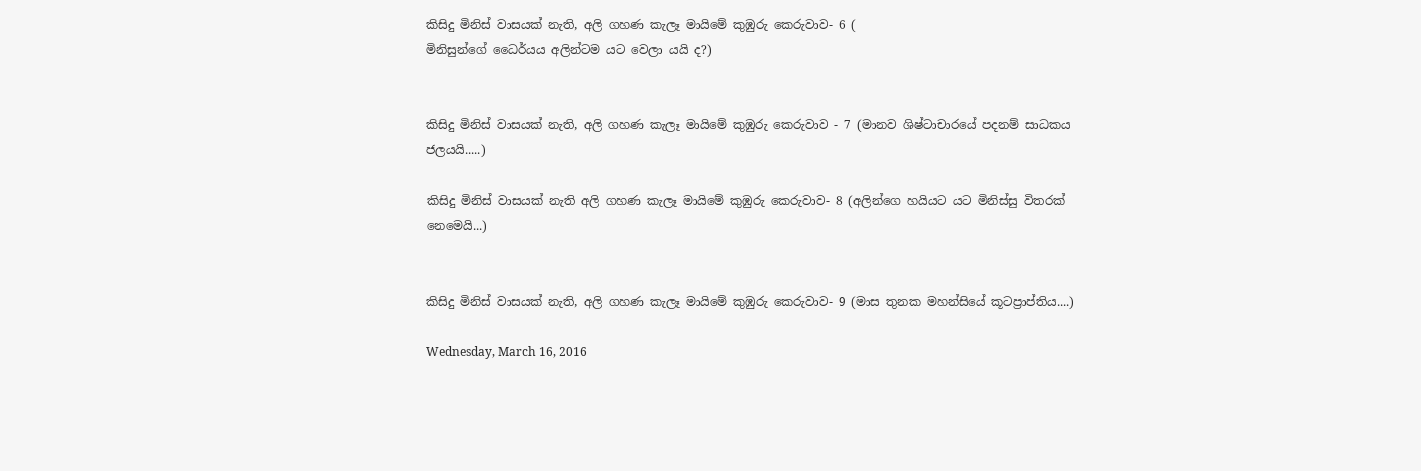කිසිදු මිනිස් වාසයක් නැති, අලි ගහණ කැලෑ මායිමේ කුඹුරු කෙරුවාව- 6 (
මිනිසුන්ගේ ධෛර්යය අලින්ටම යට වෙලා යයි ද?)


කිසිදු මිනිස් වාසයක් නැති, අලි ගහණ කැලෑ මායිමේ කුඹුරු කෙරුවාව - 7 (මානව ශිෂ්ටාචාරයේ පදනම් සාධකය ජලයයි.....)

කිසිදු මිනිස් වාසයක් නැති අලි ගහණ කැලෑ මායිමේ කුඹුරු කෙරුවාව- 8 (අලින්ගෙ හයියට යට මිනිස්සු විතරක් නෙමෙයි...)


කිසිදු මිනිස් වාසයක් නැති, අලි ගහණ කැලෑ මායිමේ කුඹුරු කෙරුවාව- 9 (මාස තුනක මහන්සියේ කූටප්‍රාප්තිය....)

Wednesday, March 16, 2016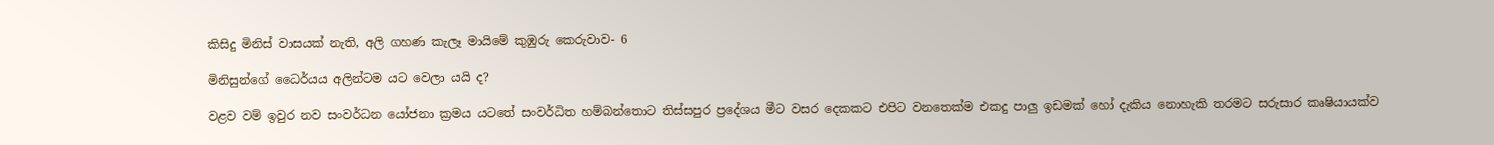කිසිදු මිනිස් වාසයක් නැති, අලි ගහණ කැලෑ මායිමේ කුඹුරු කෙරුවාව- 6

මිනිසුන්ගේ ධෛර්යය අලින්ටම යට වෙලා යයි ද?

වළව වම් ඉවුර නව සංවර්ධන යෝජනා ක්‍රමය යටතේ සංවර්ධිත හම්බන්තොට තිස්සපුර ප්‍රදේශය මීට වසර දෙකකට එපිට වනතෙක්ම එකදු පාලු ඉඩමක් හෝ දැකිය නොහැකි තරමට සරුසාර කෘෂියායක්ව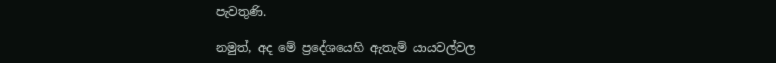පැවතුණි.

නමුත්, අද මේ ප්‍රදේශයෙහි ඇතැම් යායවල්වල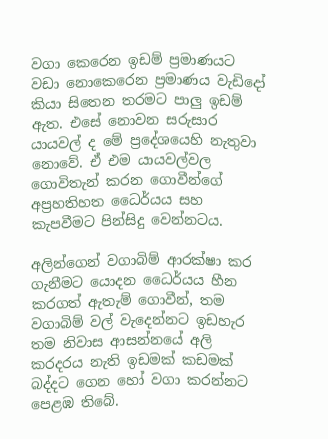වගා කෙරෙන ඉඩම් ප්‍රමාණයට වඩා නොකෙරෙන ප්‍රමාණය වැඩිදෝ කියා සිතෙන තරමට පාලු ඉඩම් ඇත. එසේ නොවන සරුසාර යායවල් ද මේ ප්‍රදේශයෙහි නැතුවා නොවේ. ඒ එම යායවල්වල ගොවිතැන් කරන ගොවීන්ගේ අප්‍රහතිහත ධෛර්යය සහ කැපවීමට පින්සිදු වෙන්නටය.

අලින්ගෙන් වගාබිම් ආරක්ෂා කර ගැනීමට යොදන ධෛර්යය හීන කරගත් ඇතැම් ගොවීන්, තම වගාබිම් වල් වැදෙන්නට ඉඩහැර තම නිවාස ආසන්නයේ අලි කරදරය නැති ඉඩමක් කඩමක් බද්දට ගෙන හෝ වගා කරන්නට පෙළඹ තිබේ.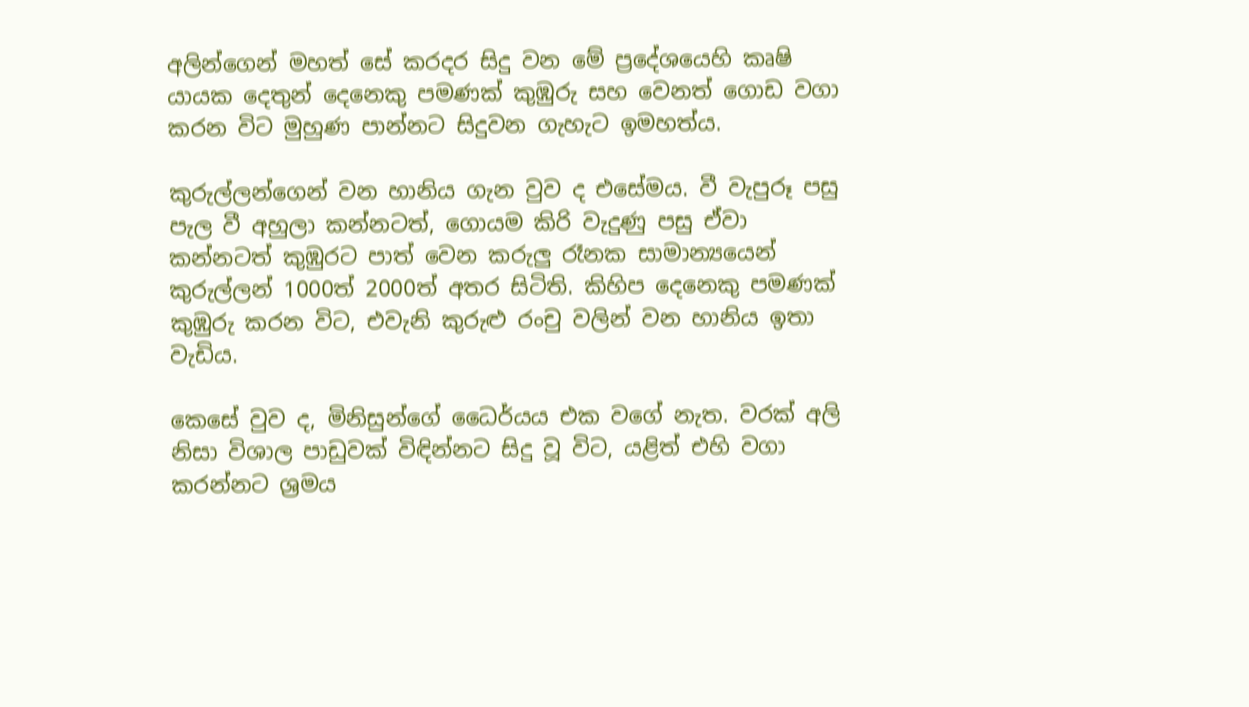අලින්ගෙන් මහත් සේ කරදර සිදු වන මේ ප්‍රදේශයෙහි කෘෂි යායක දෙතුන් දෙනෙකු පමණක් කුඹුරු සහ වෙනත් ගොඩ වගා කරන විට මුහුණ පාන්නට සිදුවන ගැහැට ඉමහත්ය.

කුරුල්ලන්ගෙන් වන හානිය ගැන වුව ද එසේමය. වී වැපුරූ පසු පැල වී අහුලා කන්නටත්, ගොයම කිරි වැදුණු පසු ඒවා කන්නටත් කුඹුරට පාත් වෙන කරුලු රෑනක සාමාන්‍යයෙන් කුරුල්ලන් 1000ත් 2000ත් අතර සිටිති. කිහිප දෙනෙකු පමණක් කුඹුරු කරන විට, එවැනි කුරුළු රංචු වලින් වන හානිය ඉතා වැඩිය.

කෙසේ වුව ද, මිනිසුන්ගේ ධෛර්යය එක වගේ නැත. වරක් අලි නිසා විශාල පාඩුවක් විඳින්නට සිදු වූ විට, යළිත් එහි වගා කරන්නට ශ්‍රමය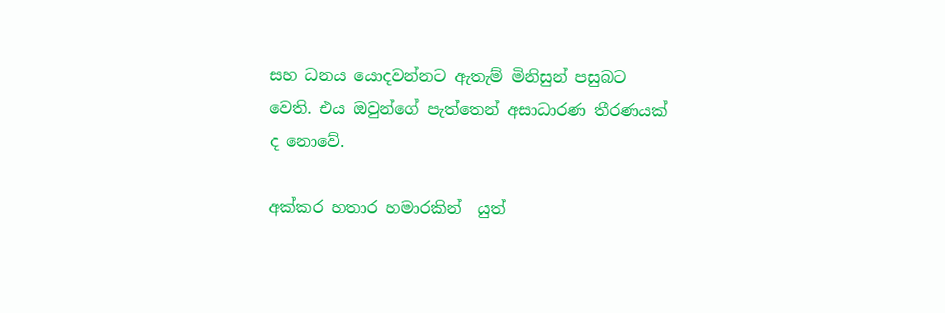සහ ධනය යොදවන්නට ඇතැම් මිනිසුන් පසුබට වෙති. එය ඔවුන්ගේ පැත්තෙන් අසාධාරණ තීරණයක් ද නොවේ.

අක්කර හතාර හමාරකින්  යුත්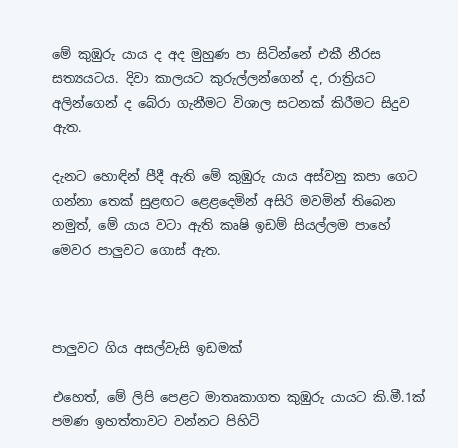මේ කුඹුරු යාය ද අද මුහුණ පා සිටින්නේ එකී නීරස සත්‍යයටය. දිවා කාලයට කුරුල්ලන්ගෙන් ද, රාත්‍රියට අලින්ගෙන් ද බේරා ගැනීමට විශාල සටනක් කිරීමට සිදුව ඇත.

දැනට හොඳින් පීදී ඇති මේ කුඹුරු යාය අස්වනු කපා ගෙට ගන්නා තෙක් සුළඟට ළෙළදෙමින් අසිරි මවමින් තිබෙන නමුත්, මේ යාය වටා ඇති කෘෂි ඉඩම් සියල්ලම පාහේ මෙවර පාලුවට ගොස් ඇත.



පාලුවට ගිය අසල්වැසි ඉඩමක්

එහෙත්, මේ ලිපි පෙළට මාතෘකාගත කුඹුරු යායට කි.මී.1ක් පමණ ඉහත්තාවට වන්නට පිහිටි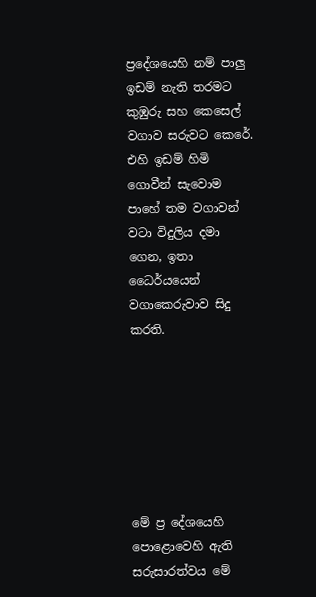ප්‍රදේශයෙහි නම් පාලු ඉඩම් නැති තරමට කුඹුරු සහ කෙසෙල් වගාව සරුවට කෙරේ. එහි ඉඩම් හිමි ගොවීන් සැවොම පාහේ තම වගාවන් වටා විදුලිය දමා ගෙන, ඉතා ධෛර්යයෙන් වගාකෙරුවාව සිදු කරති.







මේ ප්‍ර දේශයෙහි පොළොවෙහි ඇති සරුසාරත්වය මේ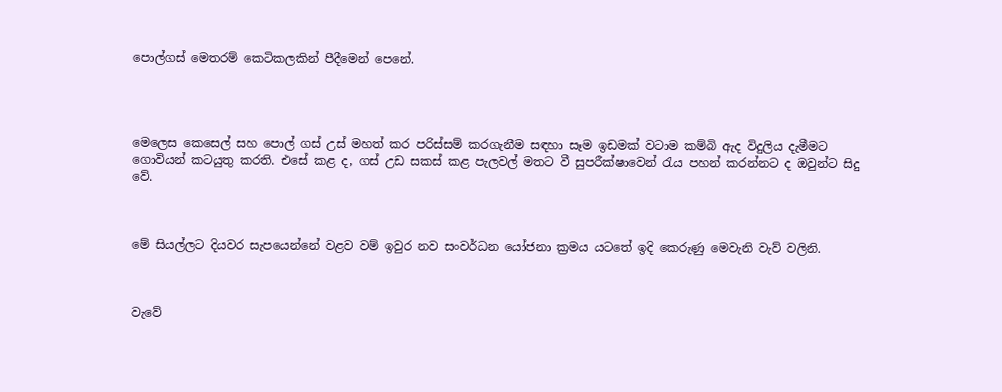පොල්ගස් මෙතරම් කෙටිකලකින් පීදීමෙන් පෙනේ.




මෙලෙස කෙසෙල් සහ පොල් ගස් උස් මහත් කර පරිස්සම් කරගැනීම සඳහා සෑම ඉඩමක් වටාම කම්බි ඇද විදුලිය දැමීමට ගොවියන් කටයුතු කරති. එසේ කළ ද, ගස් උඩ සකස් කළ පැලවල් මතට වී සුපරීක්ෂාවෙන් රැය පහන් කරන්නට ද ඔවුන්ට සිදු වේ.



මේ සියල්ලට දියවර සැපයෙන්නේ වළව වම් ඉවුර නව සංවර්ධන යෝජනා ක්‍රමය යටතේ ඉදි කෙරුණු මෙවැනි වැව් වලිනි.



වැවේ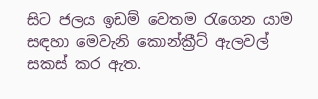සිට ජලය ඉඩම් වෙතම රැගෙන යාම සඳහා මෙවැනි කොන්ක්‍රීට් ඇලවල් සකස් කර ඇත.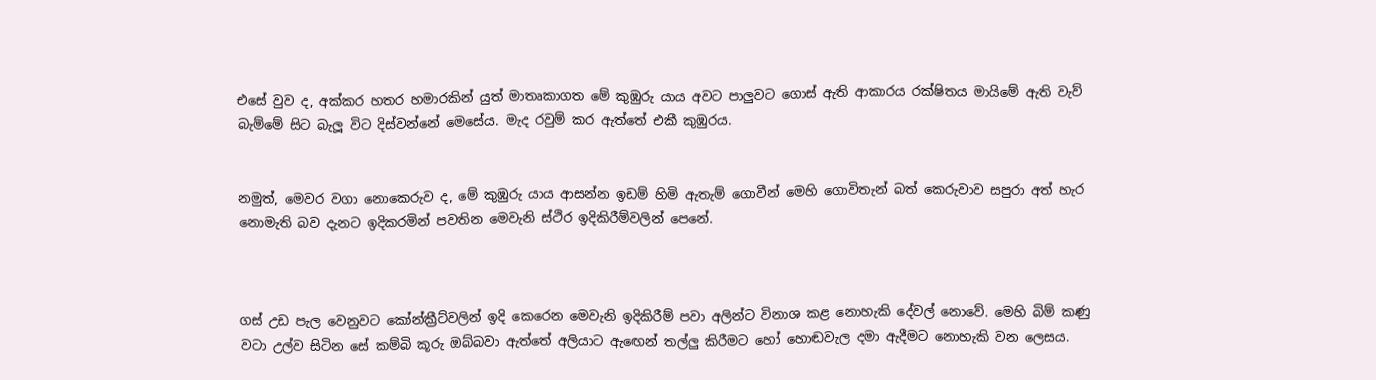එසේ වුව ද, අක්කර හතර හමාරකින් යුත් මාතෘකාගත මේ කුඹුරු යාය අවට පාලුවට ගොස් ඇති ආකාරය රක්ෂිතය මායිමේ ඇති වැව් බැම්මේ සිට බැලූ විට දිස්වන්නේ මෙසේය. මැද රවුම් කර ඇත්තේ එකී කුඹුරය.


නමුත්, මෙවර වගා නොකෙරුව ද, මේ කුඹුරු යාය ආසන්න ඉඩම් හිමි ඇතැම් ගොවීන් මෙහි ගොවිතැන් බත් කෙරුවාව සපුරා අත් හැර නොමැති බව දැනට ඉදිකරමින් පවතින මෙවැනි ස්ථිර ඉදිකිරීම්වලින් පෙනේ.



ගස් උඩ පැල වෙනුවට කෝන්ක්‍රීට්වලින් ඉදි කෙරෙන මෙවැනි ඉදිකිරීම් පවා අලින්ට විනාශ කළ නොහැකි දේවල් නොවේ. මෙහි බිම් කණු වටා උල්ව සිටින සේ කම්බි කූරු ඔබ්බවා ඇත්තේ අලියාට ඇඟෙන් තල්ලු කිරීමට හෝ හොඬවැල දමා ඇදීමට නොහැකි වන ලෙසය.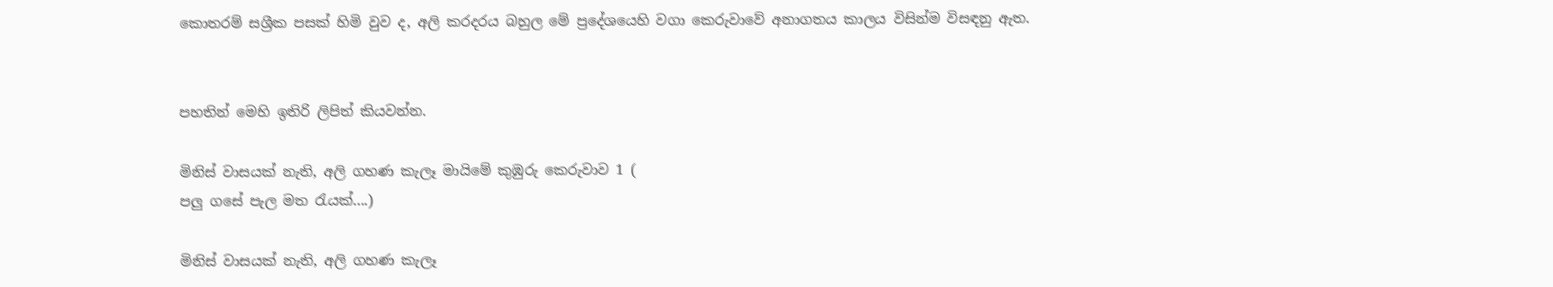කොතරම් සශ්‍රීක පසක් හිමි වුව ද, අලි කරදරය බහුල මේ ප්‍රදේශයෙහි වගා කෙරුවාවේ අනාගතය කාලය විසින්ම විසඳනු ඇත.


පහතින් මෙහි ඉතිරි ලිපිත් කියවන්න.

මිනිස් වාසයක් නැති, අලි ගහණ කැලෑ මායිමේ කුඹුරු කෙරුවාව 1 (
පලු ගසේ පැල මත රැයක්....)

මිනිස් වාසයක් නැති, අලි ගහණ කැලෑ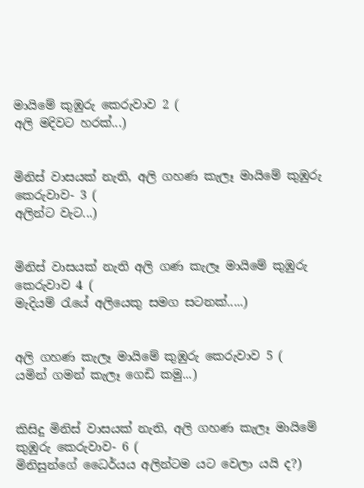මායිමේ කුඹුරු කෙරුවාව 2 (
අලි මදිවට හරක්...)


මිනිස් වාසයක් නැති, අලි ගහණ කැලෑ මායිමේ කුඹුරු කෙරුවාව- 3 (
අලින්ට වැට...)


මිනිස් වාසයක් නැති අලි ගණ කැලෑ මායිමේ කුඹුරු කෙරුවාව 4 (
මැදියම් රැයේ අලියෙකු සමග සටනක්.....)


අලි ගහණ කැලෑ මායිමේ කුඹුරු කෙරුවාව 5 (
යමින් ගමන් කැලෑ ගෙඩි කමු...)


කිසිදු මිනිස් වාසයක් නැති, අලි ගහණ කැලෑ මායිමේ කුඹුරු කෙරුවාව- 6 (
මිනිසුන්ගේ ධෛර්යය අලින්ටම යට වෙලා යයි ද?)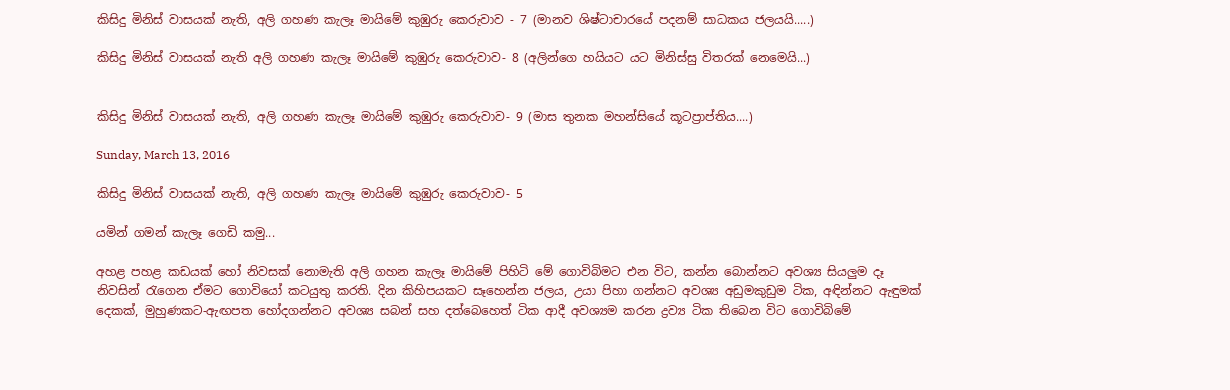කිසිදු මිනිස් වාසයක් නැති, අලි ගහණ කැලෑ මායිමේ කුඹුරු කෙරුවාව - 7 (මානව ශිෂ්ටාචාරයේ පදනම් සාධකය ජලයයි.....)

කිසිදු මිනිස් වාසයක් නැති අලි ගහණ කැලෑ මායිමේ කුඹුරු කෙරුවාව- 8 (අලින්ගෙ හයියට යට මිනිස්සු විතරක් නෙමෙයි...)


කිසිදු මිනිස් වාසයක් නැති, අලි ගහණ කැලෑ මායිමේ කුඹුරු කෙරුවාව- 9 (මාස තුනක මහන්සියේ කූටප්‍රාප්තිය....)

Sunday, March 13, 2016

කිසිදු මිනිස් වාසයක් නැති, අලි ගහණ කැලෑ මායිමේ කුඹුරු කෙරුවාව- 5

යමින් ගමන් කැලෑ ගෙඩි කමු...

අහළ පහළ කඩයක් හෝ නිවසක් නොමැති අලි ගහන කැලෑ මායිමේ පිහිටි මේ ගොවිබිමට එන විට, කන්න බොන්නට අවශ්‍ය සියලුම දෑ නිවසින් රැගෙන ඒමට ගොවියෝ කටයුතු කරති. දින කිහිපයකට සෑහෙන්න ජලය, උයා පිහා ගන්නට අවශ්‍ය අඩුමකුඩුම ටික, අඳින්නට ඇඳුමක් දෙකක්, මුහුණකට-ඇඟපත හෝදගන්නට අවශ්‍ය සබන් සහ දත්බෙහෙත් ටික ආදී අවශ්‍යම කරන ද්‍රව්‍ය ටික තිබෙන විට ගොවිබිමේ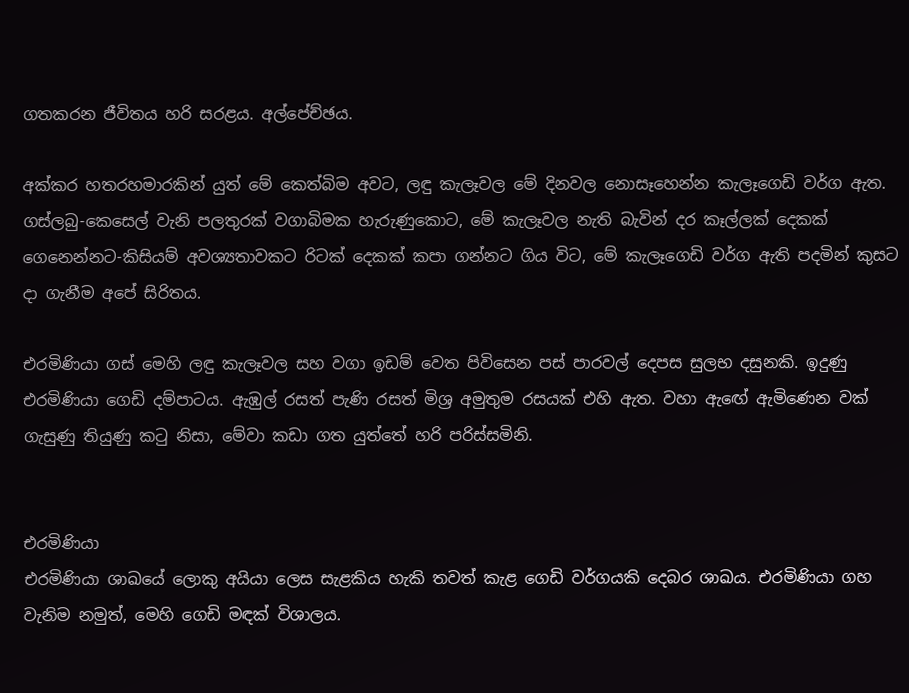ගතකරන ජීවිතය හරි සරළය. අල්පේච්ඡය.

අක්කර හතරහමාරකින් යුත් මේ කෙත්බිම අවට, ලඳු කැලෑවල මේ දිනවල නොසෑහෙන්න කැලෑගෙඩි වර්ග ඇත. ගස්ලබු-කෙසෙල් වැනි පලතුරක් වගාබිමක හැරුණුකොට, මේ කැලෑවල නැති බැවින් දර කෑල්ලක් දෙකක් ගෙනෙන්නට-කිසියම් අවශ්‍යතාවකට රිටක් දෙකක් කපා ගන්නට ගිය විට, මේ කැලෑගෙඩි වර්ග ඇති පදමින් කුසට දා ගැනීම අපේ සිරිතය.

එරමිණියා ගස් මෙහි ලඳු කැලෑවල සහ වගා ඉඩම් වෙත පිවිසෙන පස් පාරවල් දෙපස සුලභ දසුනකි. ඉදුණු එරමිණියා ගෙඩි දම්පාටය. ඇඹුල් රසත් පැණි රසත් මිශ්‍ර අමුතුම රසයක් එහි ඇත. වහා ඇඟේ ඇමිණෙන වක් ගැසුණු තියුණු කටු නිසා, මේවා කඩා ගත යුත්තේ හරි පරිස්සමිනි.


එරමිණියා
එරමිණියා ශාඛයේ ලොකු අයියා ලෙස සැළකිය හැකි තවත් කැළ ගෙඩි වර්ගයකි දෙබර ශාඛය. එරමිණියා ගහ වැනිම නමුත්, මෙහි ගෙඩි මඳක් විශාලය.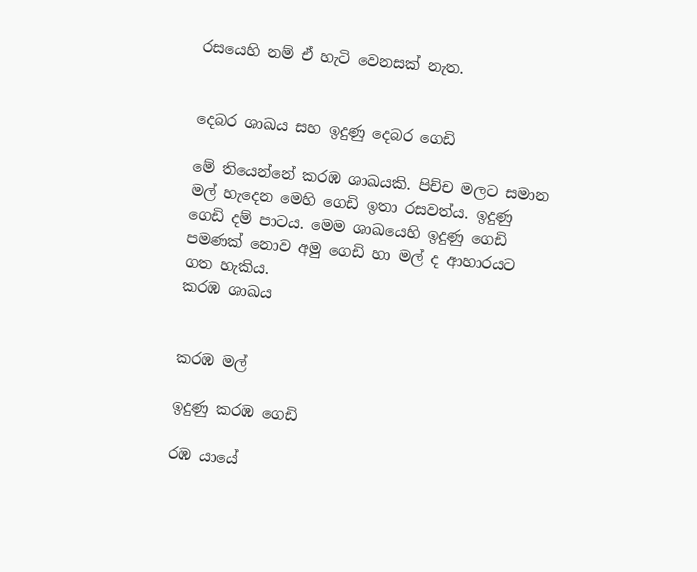රසයෙහි නම් ඒ හැටි වෙනසක් නැත.


දෙබර ශාඛය සහ ඉදුණු දෙබර ගෙඩි

මේ තියෙන්නේ කරඹ ශාඛයකි. පිච්ච මලට සමාන මල් හැදෙන මෙහි ගෙඩි ඉතා රසවත්ය. ඉදුණු ගෙඩි දම් පාටය. මෙම ශාඛයෙහි ඉදුණු ගෙඩි පමණක් නොව අමු ගෙඩි හා මල් ද ආහාරයට ගත හැකිය.
කරඹ ශාඛය


කරඹ මල්

ඉදුණු කරඹ ගෙඩි

රඹ යායේ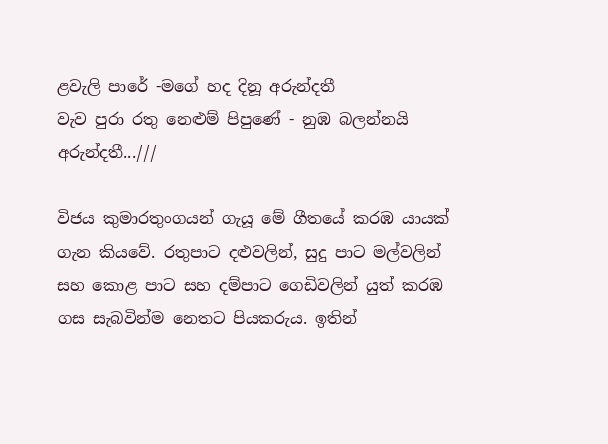ළවැලි පාරේ -මගේ හද දිනූ අරුන්දතී
වැව පුරා රතු නෙළුම් පිපුණේ - නුඹ බලන්නයි අරුන්දතී...///

විජය කුමාරතුංගයන් ගැයූ මේ ගීතයේ කරඹ යායක් ගැන කියවේ. රතුපාට දළුවලින්, සුදු පාට මල්වලින් සහ කොළ පාට සහ දම්පාට ගෙඩිවලින් යුත් කරඹ ගස සැබවින්ම නෙතට පියකරුය. ඉතින්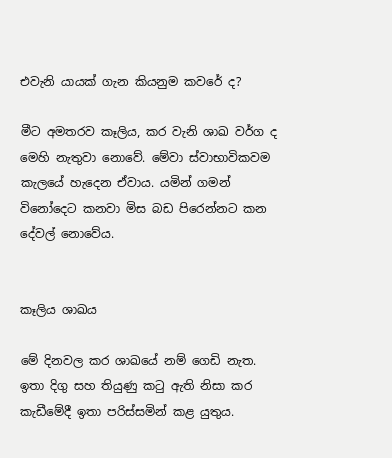එවැනි යායක් ගැන කියනුම කවරේ ද?

මීට අමතරව කෑලිය, කර වැනි ශාඛ වර්ග ද මෙහි නැතුවා නොවේ. මේවා ස්වාභාවිකවම කැලයේ හැදෙන ඒවාය. යමින් ගමන් විනෝදෙට කනවා මිස බඩ පිරෙන්නට කන දේවල් නොවේය.


කෑලිය ශාඛය

මේ දිනවල කර ශාඛයේ නම් ගෙඩි නැත. ඉතා දිගු සහ තියුණු කටු ඇති නිසා කර කැඩීමේදී ඉතා පරිස්සමින් කළ යුතුය.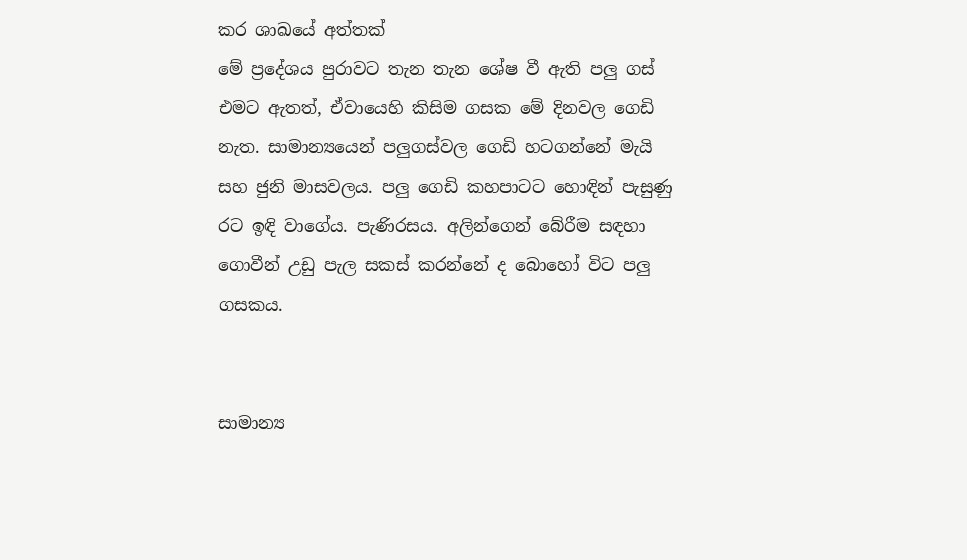කර ශාඛයේ අත්තක්
මේ ප්‍රදේශය පුරාවට තැන තැන ශේෂ වී ඇති පලු ගස් එමට ඇතත්, ඒවායෙහි කිසිම ගසක මේ දිනවල ගෙඩි නැත. සාමාන්‍යයෙන් පලුගස්වල ගෙඩි හටගන්නේ මැයි සහ ජුනි මාසවලය. පලු ගෙඩි කහපාටට හොඳින් පැසුණු රට ඉඳි වාගේය. පැණිරසය. අලින්ගෙන් බේරීම සඳහා ගොවීන් උඩු පැල සකස් කරන්නේ ද බොහෝ විට පලු ගසකය.


සාමාන්‍ය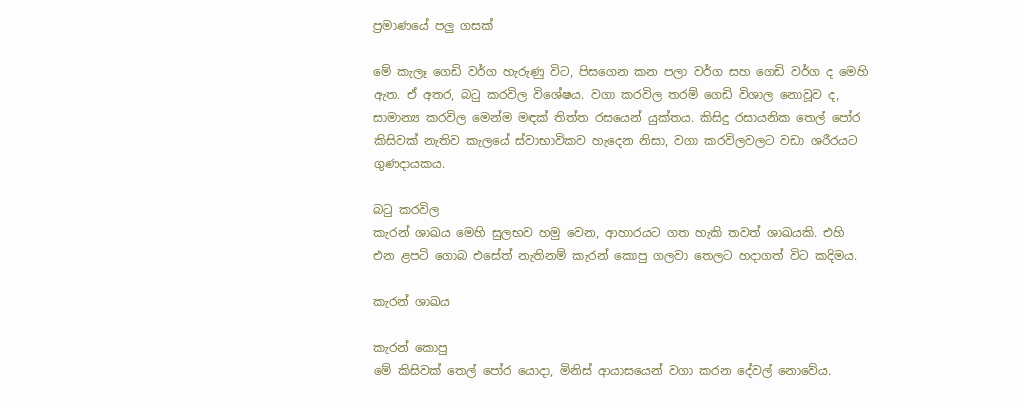ප්‍රමාණයේ පලු ගසක්

මේ කැලෑ ගෙඩි වර්ග හැරුණු විට, පිසගෙන කන පලා වර්ග සහ ගෙඩි වර්ග ද මෙහි ඇත. ඒ අතර, බටු කරවිල විශේෂය. වගා කරවිල තරම් ගෙඩි විශාල නොවූව ද, සාමාන්‍ය කරවිල මෙන්ම මඳක් තිත්ත රසයෙන් යුක්තය. කිසිදු රසායනික තෙල් පෝර කිසිවක් නැතිව කැලයේ ස්වාභාවිකව හැදෙන නිසා, වගා කරවිලවලට වඩා ශරීරයට ගුණදායකය.

බටු කරවිල
කැරන් ශාඛය මෙහි සුලභව හමු වෙන, ආහාරයට ගත හැකි තවත් ශාඛයකි. එහි එන ළපටි ගොබ එසේත් නැතිනම් කැරන් කොපු ගලවා තෙලට හදාගත් විට කදිමය.

කැරන් ශාඛය

කැරන් කොපු
මේ කිසිවක් තෙල් පෝර යොදා, මිනිස් ආයාසයෙන් වගා කරන දේවල් නොවේය.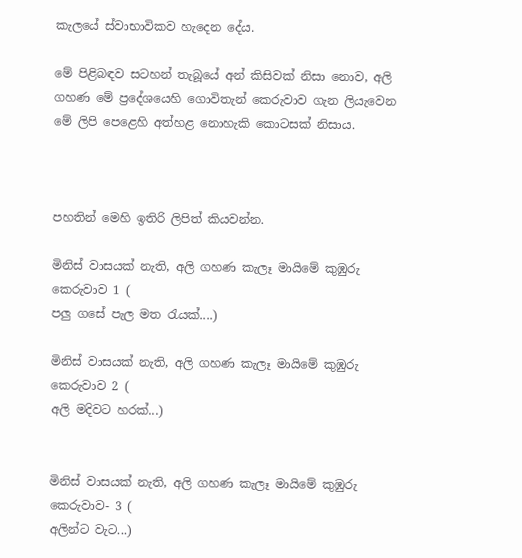කැලයේ ස්වාභාවිකව හැදෙන දේය.

මේ පිළිබඳව සටහන් තැබූයේ අන් කිසිවක් නිසා නොව, අලි ගහණ මේ ප්‍රදේශයෙහි ගොවිතැන් කෙරුවාව ගැන ලියැවෙන මේ ලිපි පෙළෙහි අත්හළ නොහැකි කොටසක් නිසාය.



පහතින් මෙහි ඉතිරි ලිපිත් කියවන්න.

මිනිස් වාසයක් නැති, අලි ගහණ කැලෑ මායිමේ කුඹුරු කෙරුවාව 1 (
පලු ගසේ පැල මත රැයක්....)

මිනිස් වාසයක් නැති, අලි ගහණ කැලෑ මායිමේ කුඹුරු කෙරුවාව 2 (
අලි මදිවට හරක්...)


මිනිස් වාසයක් නැති, අලි ගහණ කැලෑ මායිමේ කුඹුරු කෙරුවාව- 3 (
අලින්ට වැට...)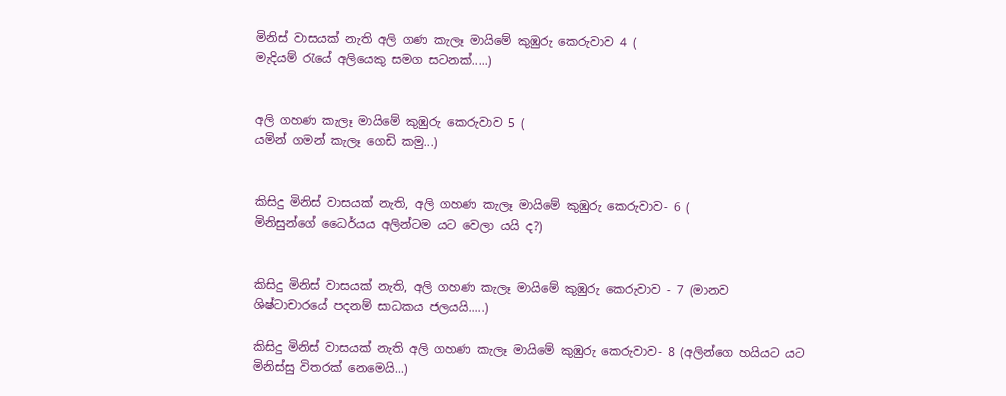මිනිස් වාසයක් නැති අලි ගණ කැලෑ මායිමේ කුඹුරු කෙරුවාව 4 (
මැදියම් රැයේ අලියෙකු සමග සටනක්.....)


අලි ගහණ කැලෑ මායිමේ කුඹුරු කෙරුවාව 5 (
යමින් ගමන් කැලෑ ගෙඩි කමු...)


කිසිදු මිනිස් වාසයක් නැති, අලි ගහණ කැලෑ මායිමේ කුඹුරු කෙරුවාව- 6 (
මිනිසුන්ගේ ධෛර්යය අලින්ටම යට වෙලා යයි ද?)


කිසිදු මිනිස් වාසයක් නැති, අලි ගහණ කැලෑ මායිමේ කුඹුරු කෙරුවාව - 7 (මානව ශිෂ්ටාචාරයේ පදනම් සාධකය ජලයයි.....)

කිසිදු මිනිස් වාසයක් නැති අලි ගහණ කැලෑ මායිමේ කුඹුරු කෙරුවාව- 8 (අලින්ගෙ හයියට යට මිනිස්සු විතරක් නෙමෙයි...)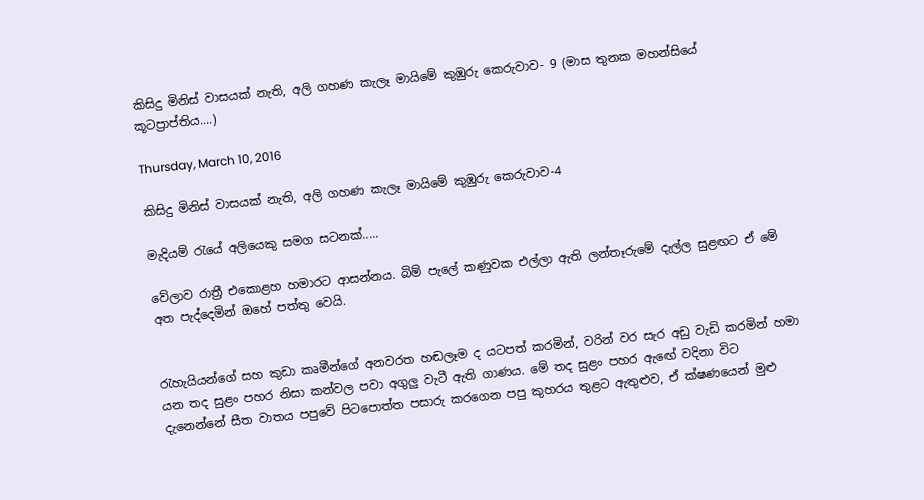කිසිදු මිනිස් වාසයක් නැති, අලි ගහණ කැලෑ මායිමේ කුඹුරු කෙරුවාව- 9 (මාස තුනක මහන්සියේ කූටප්‍රාප්තිය....)

Thursday, March 10, 2016

කිසිදු මිනිස් වාසයක් නැති, අලි ගහණ කැලෑ මායිමේ කුඹුරු කෙරුවාව-4

මැදියම් රැයේ අලියෙකු සමග සටනක්.....

වේලාව රාත්‍රී එකොළහ හමාරට ආසන්නය. බිම් පැලේ කණුවක එල්ලා ඇති ලන්තෑරුමේ දැල්ල සුළඟට ඒ මේ අත පැද්දෙමින් ඔහේ පත්තු වෙයි.


රැහැයියන්ගේ සහ කුඩා කෘමීන්ගේ අනවරත හඬලෑම ද යටපත් කරමින්, වරින් වර සැර අඩු වැඩි කරමින් හමා යන තද සුළං පහර නිසා කන්වල පවා අගුලු වැටී ඇති ගාණය. මේ තද සුළං පහර ඇඟේ වදිනා විට දැනෙන්නේ සීත වාතය පපුවේ පිටපොත්ත පසාරු කරගෙන පපු කුහරය තුළට ඇතුළුව, ඒ ක්ෂණයෙන් මුළු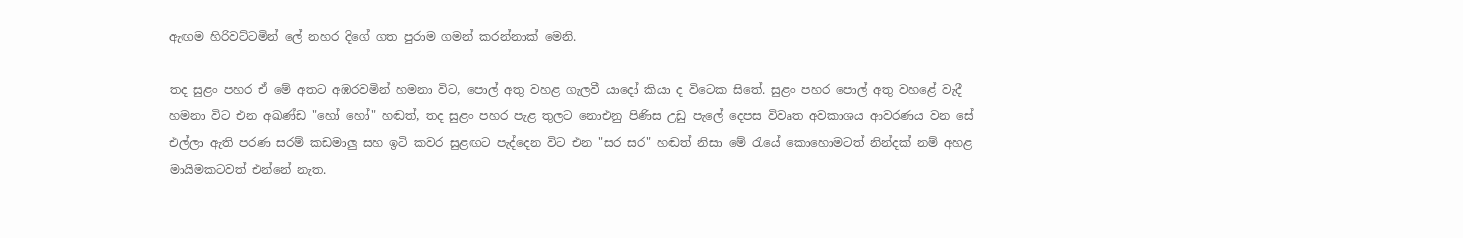ඇඟම හිරිවට්ටමින් ලේ නහර දිගේ ගත පුරාම ගමන් කරන්නාක් මෙනි.

තද සුළං පහර ඒ මේ අතට අඹරවමින් හමනා විට, පොල් අතු වහළ ගැලවී යාදෝ කියා ද විටෙක සිතේ. සුළං පහර පොල් අතු වහළේ වැදී හමනා විට එන අඛණ්ඩ "හෝ හෝ" හඬත්, තද සුළං පහර පැළ තුලට නොඑනු පිණිස උඩු පැලේ දෙපස විවෘත අවකාශය ආවරණය වන සේ එල්ලා ඇති පරණ සරම් කඩමාලු සහ ඉටි කවර සුළඟට පැද්දෙන විට එන "සර සර" හඬත් නිසා මේ රැයේ කොහොමටත් නින්දක් නම් අහළ මායිමකටවත් එන්නේ නැත.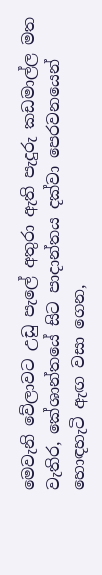මෙවැනි වේලාවට උඩු පැලේ අතුරා ඇති පැදුරු කඩමාල්ල මත වැතිර, කේශාන්තයේ සිට පාදාන්තය දක්වා පෙරවනයෙන් හොඳහැටි ඇඟ වසා ගෙන,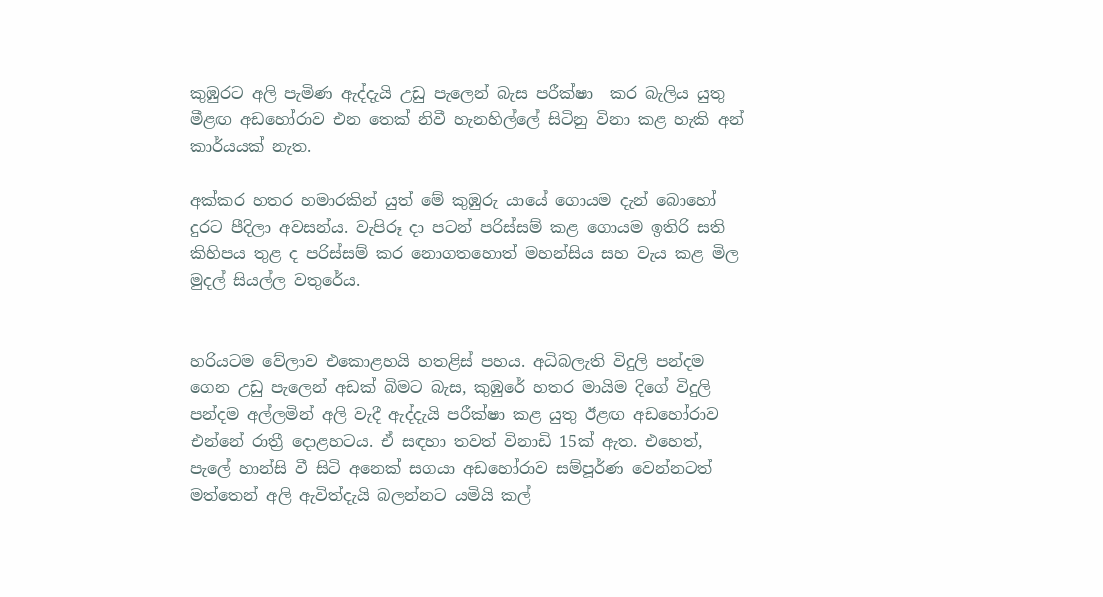කුඹුරට අලි පැමිණ ඇද්දැයි උඩු පැලෙන් බැස පරීක්ෂා  කර බැලිය යුතු මීළඟ අඩහෝරාව එන තෙක් නිවී හැනහිල්ලේ සිටිනු විනා කළ හැකි අන් කාර්යයක් නැත.

අක්කර හතර හමාරකින් යුත් මේ කුඹුරු යායේ ගොයම දැන් බොහෝ දුරට පීදිලා අවසන්ය. වැපිරූ දා පටන් පරිස්සම් කළ ගොයම ඉතිරි සති කිහිපය තුළ ද පරිස්සම් කර නොගතහොත් මහන්සිය සහ වැය කළ මිල මුදල් සියල්ල වතුරේය.


හරියටම වේලාව එකොළහයි හතළිස් පහය. අධිබලැති විදුලි පන්දම ගෙන උඩු පැලෙන් අඩක් බිමට බැස, කුඹුරේ හතර මායිම දිගේ විදුලි පන්දම අල්ලමින් අලි වැදී ඇද්දැයි පරීක්ෂා කළ යුතු ඊළඟ අඩහෝරාව එන්නේ රාත්‍රී දොළහටය. ඒ සඳහා තවත් විනාඩි 15ක් ඇත. එහෙත්, පැලේ හාන්සි වී සිටි අනෙක් සගයා අඩහෝරාව සම්පූර්ණ වෙන්නටත් මත්තෙන් අලි ඇවිත්දැයි බලන්නට යමියි කල්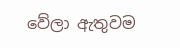වේලා ඇතුවම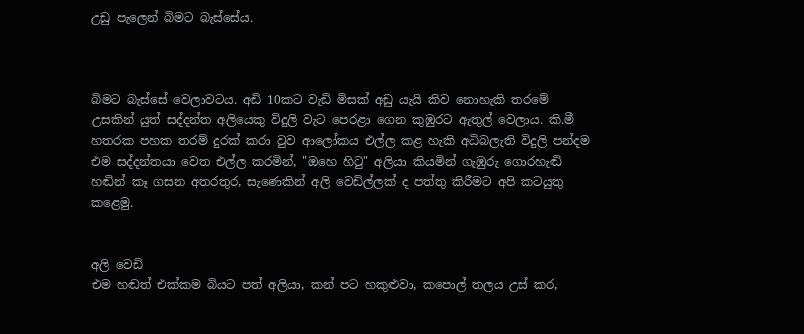උඩු පැලෙන් බිමට බැස්සේය.



බිමට බැස්සේ වෙලාවටය. අඩි 10කට වැඩි මිසක් අඩු යැයි කිව නොහැකි තරමේ උසකින් යුත් සද්දන්ත අලියෙකු විදුලි වැට පෙරළා ගෙන කුඹුරට ඇතුල් වෙලාය. කි.මී හතරක පහක තරම් දුරක් කරා වුව ආලෝකය එල්ල කළ හැකි අධිබලැති විදුලි පන්දම එම සද්දන්තයා වෙත එල්ල කරමින්, "ඔහෙ හිටු" අලියා කියමින් ගැඹුරු ගොරහැඬි හඬින් කෑ ගසන අතරතුර, සැණෙකින් අලි වෙඩිල්ලක් ද පත්තු කිරීමට අපි කටයුතු කළෙමු.


අලි වෙඩි
එම හඬත් එක්කම බියට පත් අලියා, කන් පට හකුළුවා, කපොල් තලය උස් කර,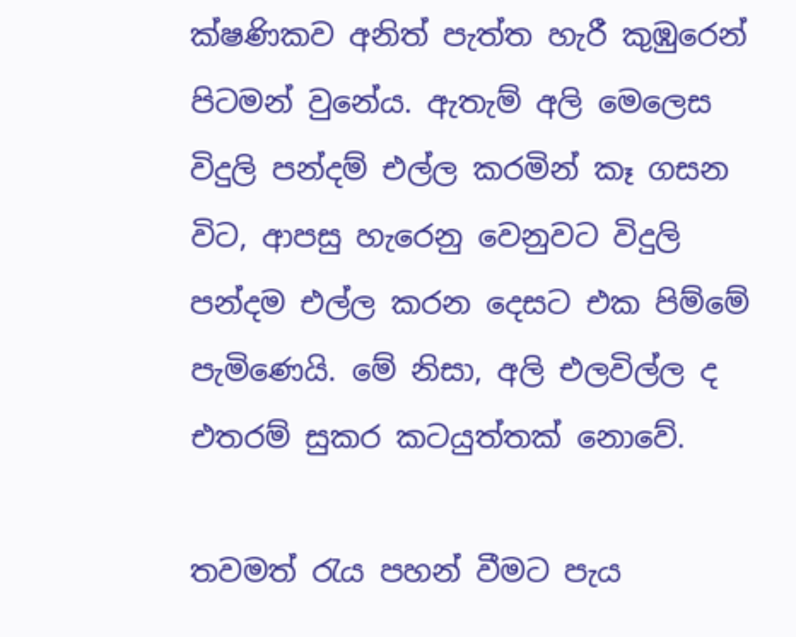ක්ෂණිකව අනිත් පැත්ත හැරී කුඹුරෙන් පිටමන් වුනේය. ඇතැම් අලි මෙලෙස විදුලි පන්දම් එල්ල කරමින් කෑ ගසන විට, ආපසු හැරෙනු වෙනුවට විදුලි පන්දම එල්ල කරන දෙසට එක පිම්මේ පැමිණෙයි. මේ නිසා, අලි එලවිල්ල ද එතරම් සුකර කටයුත්තක් නොවේ.

තවමත් රැය පහන් වීමට පැය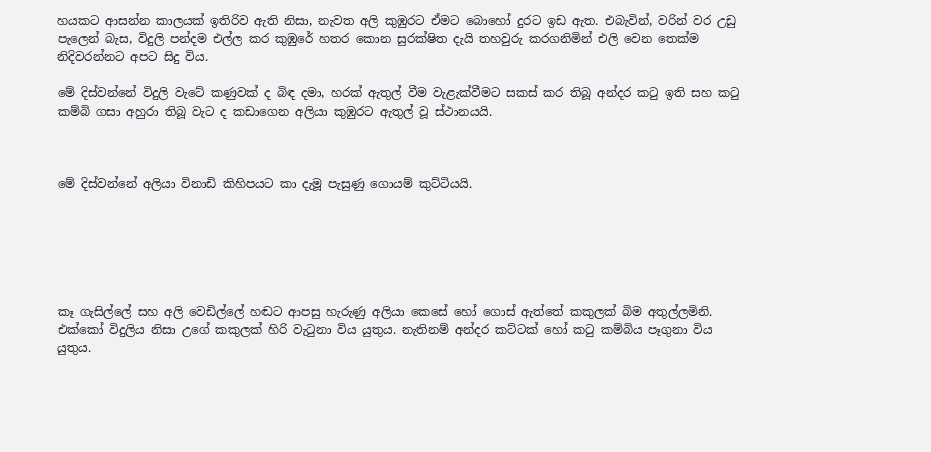හයකට ආසන්න කාලයක් ඉතිරිව ඇති නිසා, නැවත අලි කුඹුරට ඒමට බොහෝ දුරට ඉඩ ඇත. එබැවින්, වරින් වර උඩු පැලෙන් බැස, විදුලි පන්දම එල්ල කර කුඹුරේ හතර කොන සුරක්ෂිත දැයි තහවුරු කරගනිමින් එලි වෙන තෙක්ම නිදිවරන්නට අපට සිදු විය.

මේ දිස්වන්නේ විදුලි වැටේ කණුවක් ද බිඳ දමා, හරක් ඇතුල් වීම වැළැක්වීමට සකස් කර තිබූ අන්දර කටු ඉති සහ කටු කම්බි ගසා අහුරා තිබූ වැට ද කඩාගෙන අලියා කුඹුරට ඇතුල් වූ ස්ථානයයි.



මේ දිස්වන්නේ අලියා විනාඩි කිහිපයට කා දැමූ පැසුණු ගොයම් කුට්ටියයි.






කෑ ගැසිල්ලේ සහ අලි වෙඩිල්ලේ හඬට ආපසු හැරුණු අලියා කෙසේ හෝ ගොස් ඇත්තේ කකුලක් බිම අතුල්ලමිනි. එක්කෝ විදුලිය නිසා උගේ කකුලක් හිරි වැටුනා විය යුතුය. නැතිනම් අන්දර කට්ටක් හෝ කටු කම්බිය පෑගුනා විය යුතුය.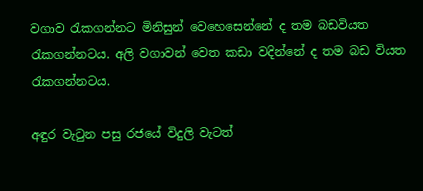වගාව රැකගන්නට මිනිසුන් වෙහෙසෙන්නේ ද තම බඩවියත රැකගන්නටය. අලි වගාවන් වෙත කඩා වදින්නේ ද තම බඩ වියත රැකගන්නටය.

අඳුර වැටුන පසු රජයේ විදුලි වැටත්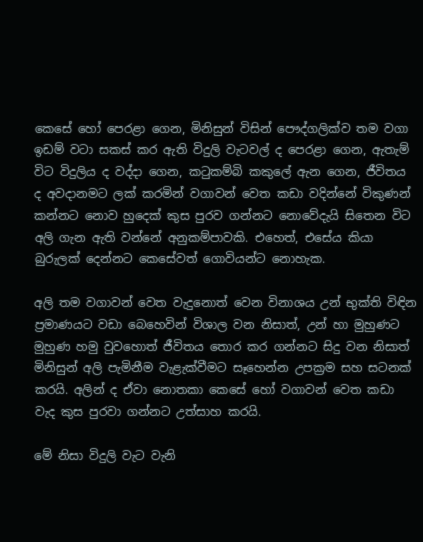කෙසේ හෝ පෙරළා ගෙන, මිනිසුන් විසින් පෞද්ගලික්ව තම වගා ඉඩම් වටා සකස් කර ඇති විදුලි වැටවල් ද පෙරළා ගෙන, ඇතැම් විට විදුලිය ද වද්දා ගෙන, කටුකම්බි කකුලේ ඇන ගෙන, ජීවිතය ද අවදානමට ලක් කරමින් වගාවන් වෙත කඩා වදින්නේ විකුණන් කන්නට නොව හුදෙක් කුස පුරව ගන්නට නොවේදැයි සිතෙන විට අලි ගැන ඇති වන්නේ අනුකම්පාවකි. එහෙත්, එසේය කියා බුරුලක් දෙන්නට කෙසේවත් ගොවියන්ට නොහැක.

අලි තම වගාවන් වෙත වැදුනොත් වෙන විනාශය උන් භුක්ති විඳින ප්‍රමාණයට වඩා බෙහෙවින් විශාල වන නිසාත්, උන් හා මුහුණට මුහුණ හමු වුවහොත් ජීවිතය තොර කර ගන්නට සිදු වන නිසාත් මිනිසුන් අලි පැමිනීම වැළැක්වීමට සෑහෙන්න උපක්‍රම සහ සටනක් කරයි. අලින් ද ඒවා නොතකා කෙසේ හෝ වගාවන් වෙත කඩා වැද කුස පුරවා ගන්නට උත්සාහ කරයි.

මේ නිසා විදුලි වැට වැනි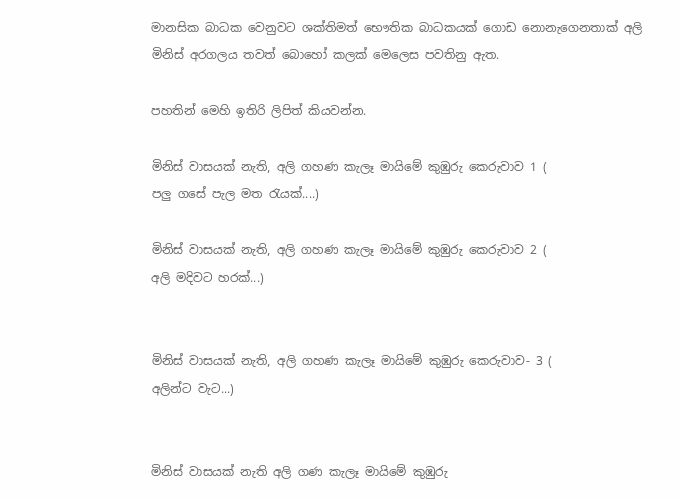මානසික බාධක වෙනුවට ශක්තිමත් භෞතික බාධකයක් ගොඩ නොනැගෙනතාක් අලි මිනිස් අරගලය තවත් බොහෝ කලක් මෙලෙස පවතිනු ඇත.

පහතින් මෙහි ඉතිරි ලිපිත් කියවන්න.

මිනිස් වාසයක් නැති, අලි ගහණ කැලෑ මායිමේ කුඹුරු කෙරුවාව 1 (
පලු ගසේ පැල මත රැයක්....)

මිනිස් වාසයක් නැති, අලි ගහණ කැලෑ මායිමේ කුඹුරු කෙරුවාව 2 (
අලි මදිවට හරක්...)


මිනිස් වාසයක් නැති, අලි ගහණ කැලෑ මායිමේ කුඹුරු කෙරුවාව- 3 (
අලින්ට වැට...)


මිනිස් වාසයක් නැති අලි ගණ කැලෑ මායිමේ කුඹුරු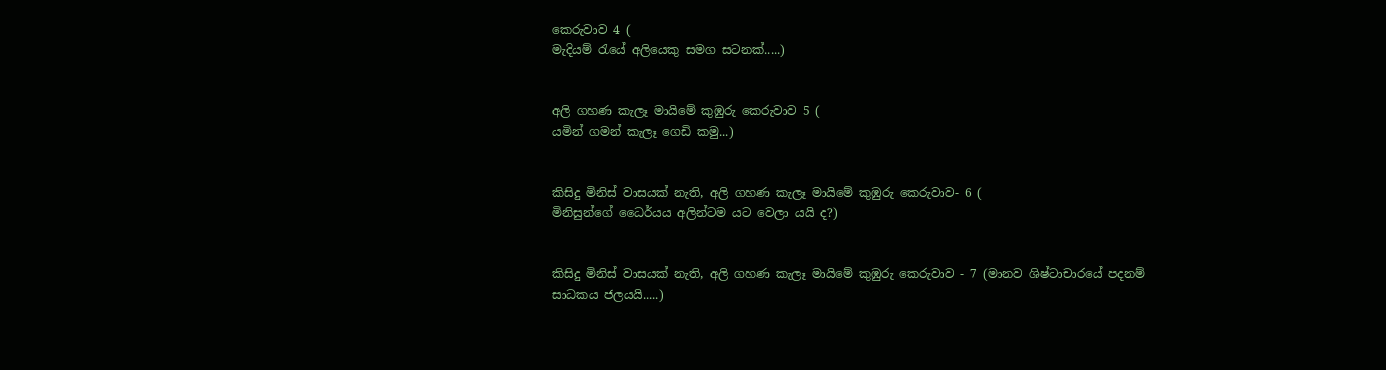කෙරුවාව 4 (
මැදියම් රැයේ අලියෙකු සමග සටනක්.....)


අලි ගහණ කැලෑ මායිමේ කුඹුරු කෙරුවාව 5 (
යමින් ගමන් කැලෑ ගෙඩි කමු...)


කිසිදු මිනිස් වාසයක් නැති, අලි ගහණ කැලෑ මායිමේ කුඹුරු කෙරුවාව- 6 (
මිනිසුන්ගේ ධෛර්යය අලින්ටම යට වෙලා යයි ද?)


කිසිදු මිනිස් වාසයක් නැති, අලි ගහණ කැලෑ මායිමේ කුඹුරු කෙරුවාව - 7 (මානව ශිෂ්ටාචාරයේ පදනම් සාධකය ජලයයි.....)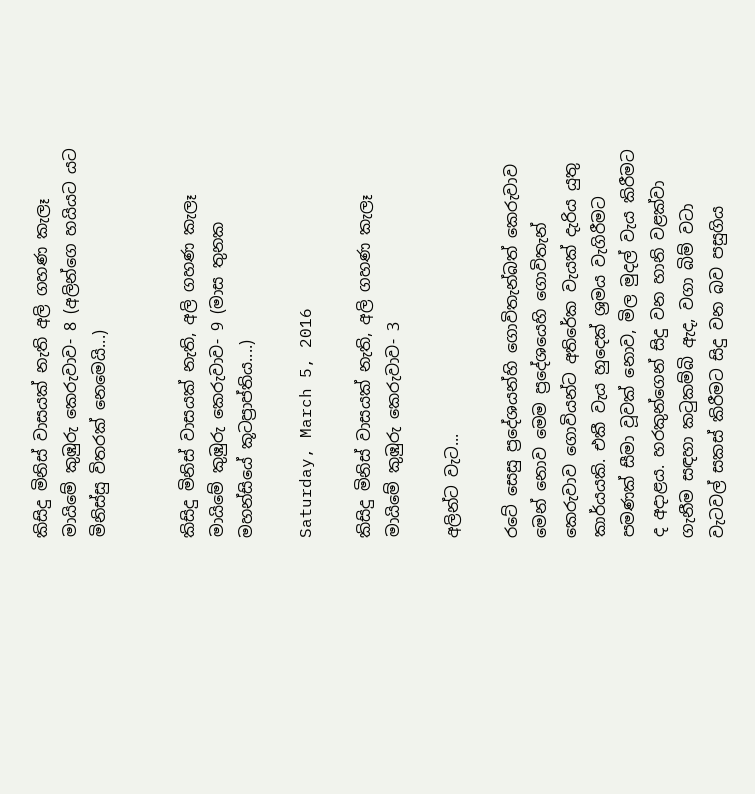කිසිදු මිනිස් වාසයක් නැති අලි ගහණ කැලෑ මායිමේ කුඹුරු කෙරුවාව- 8 (අලින්ගෙ හයියට යට මිනිස්සු විතරක් නෙමෙයි...)


කිසිදු මිනිස් වාසයක් නැති, අලි ගහණ කැලෑ මායිමේ කුඹුරු කෙරුවාව- 9 (මාස තුනක මහන්සියේ කූටප්‍රාප්තිය....)

Saturday, March 5, 2016

කිසිදු මිනිස් වාසයක් නැති, අලි ගහණ කැලෑ මායිමේ කුඹුරු කෙරුවාව- 3

අලින්ට වැට...

රටේ සෙසු ප්‍රදේශයන්හි ගොවිතැන්බත් කෙරුවාව මෙන් නොව මෙම ප්‍රදේශයෙහි ගොවිතැන් කෙරුවාව ගොවියන්ට අතිරේක වැයක් දැරිය යුතු කාර්යයකි. එකී වැය හුදෙක් ශ්‍රමය වැගිරීමට පමණක් සීමා වූවක් නොව, මිල මුදල් වැය කිරීමට ද අදාළය. හරකුන්ගෙන් සිදු වන හානි වළක්වා ගැනීම සඳහා කටුකම්බි ඇද, වගා බිම් වටා වැටවල් සකස් කිරීමට සිදු වන බව පසුගිය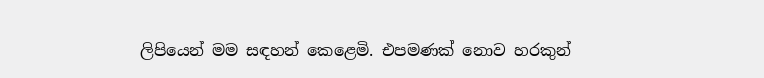ලිපියෙන් මම සඳහන් කෙළෙමි. එපමණක් නොව හරකුන්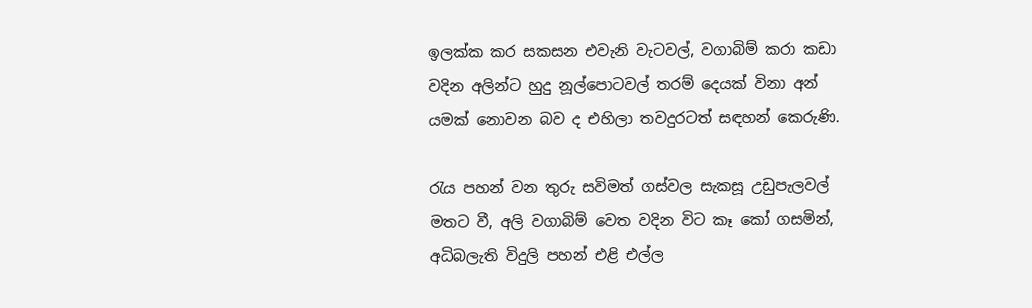ඉලක්ක කර සකසන එවැනි වැටවල්, වගාබිම් කරා කඩා වදින අලින්ට හුදු නූල්පොටවල් තරම් දෙයක් විනා අන් යමක් නොවන බව ද එහිලා තවදුරටත් සඳහන් කෙරුණි.

රැය පහන් වන තුරු සවිමත් ගස්වල සැකසූ උඩුපැලවල් මතට වී, අලි වගාබිම් වෙත වදින විට කෑ කෝ ගසමින්, අධිබලැති විදුලි පහන් එළි එල්ල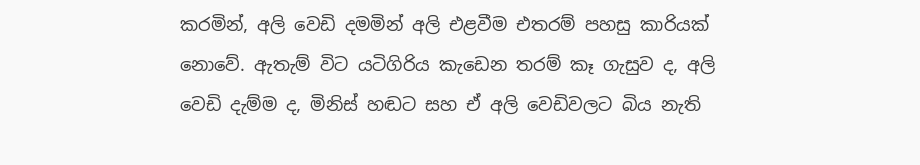කරමින්, අලි වෙඩි දමමින් අලි එළවීම එතරම් පහසු කාරියක් නොවේ. ඇතැම් විට යටිගිරිය කැඩෙන තරම් කෑ ගැසුව ද, අලි වෙඩි දැම්ම ද, මිනිස් හඬට සහ ඒ අලි වෙඩිවලට බිය නැති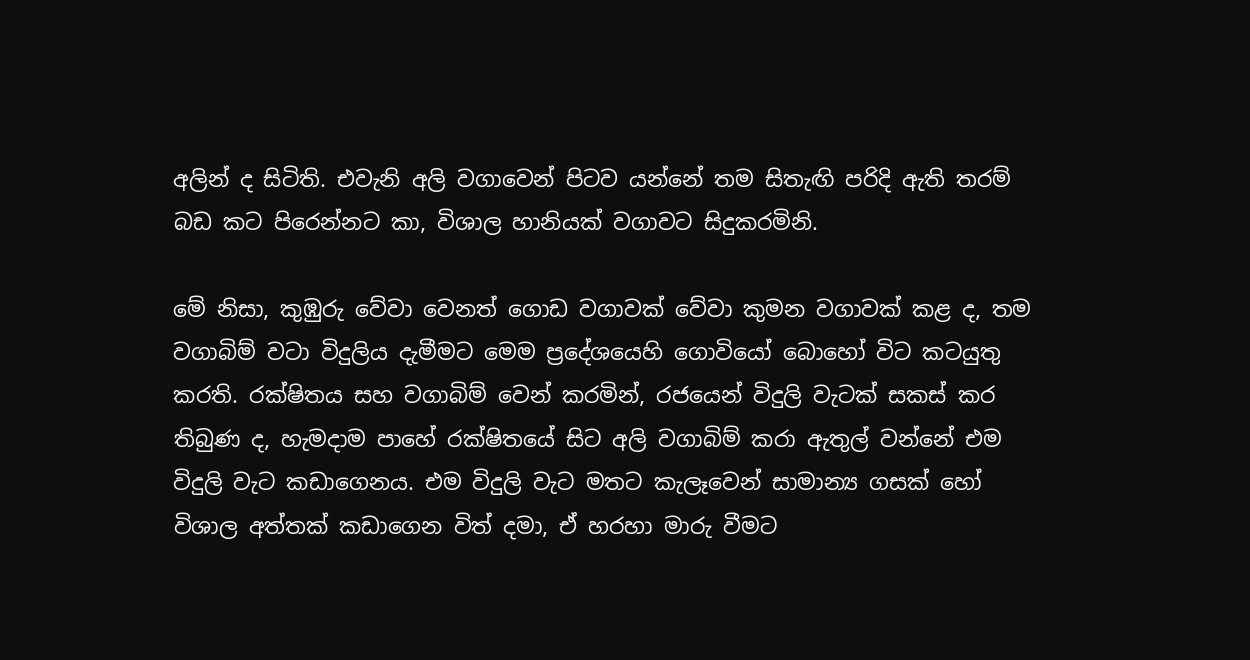අලින් ද සිටිති. එවැනි අලි වගාවෙන් පිටව යන්නේ තම සිතැඟි පරිදි ඇති තරම් බඩ කට පිරෙන්නට කා, විශාල හානියක් වගාවට සිදුකරමිනි.

මේ නිසා, කුඹුරු වේවා වෙනත් ගොඩ වගාවක් වේවා කුමන වගාවක් කළ ද, තම වගාබිම් වටා විදුලිය දැමීමට මෙම ප්‍රදේශයෙහි ගොවියෝ බොහෝ විට කටයුතු කරති. රක්ෂිතය සහ වගාබිම් වෙන් කරමින්, රජයෙන් විදුලි වැටක් සකස් කර තිබුණ ද, හැමදාම පාහේ රක්ෂිතයේ සිට අලි වගාබිම් කරා ඇතුල් වන්නේ එම විදුලි වැට කඩාගෙනය. එම විදුලි වැට මතට කැලෑවෙන් සාමාන්‍ය ගසක් හෝ විශාල අත්තක් කඩාගෙන විත් දමා, ඒ හරහා මාරු වීමට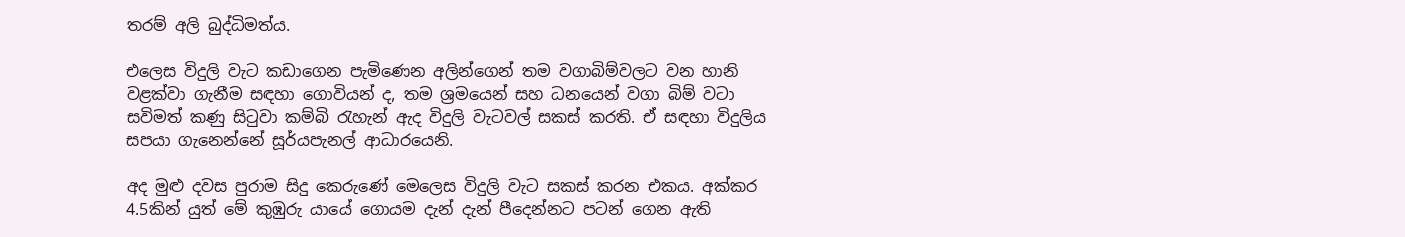තරම් අලි බුද්ධිමත්ය.

එලෙස විදුලි වැට කඩාගෙන පැමිණෙන අලින්ගෙන් තම වගාබිම්වලට වන හානි වළක්වා ගැනීම සඳහා ගොවියන් ද, තම ශ්‍රමයෙන් සහ ධනයෙන් වගා බිම් වටා සවිමත් කණු සිටුවා කම්බි රැහැන් ඇද විදුලි වැටවල් සකස් කරති. ඒ සඳහා විදුලිය සපයා ගැනෙන්නේ සූර්යපැනල් ආධාරයෙනි.

අද මුළු දවස පුරාම සිදු කෙරුණේ මෙලෙස විදුලි වැට සකස් කරන එකය. අක්කර 4.5කින් යුත් මේ කුඹුරු යායේ ගොයම දැන් දැන් පීදෙන්නට පටන් ගෙන ඇති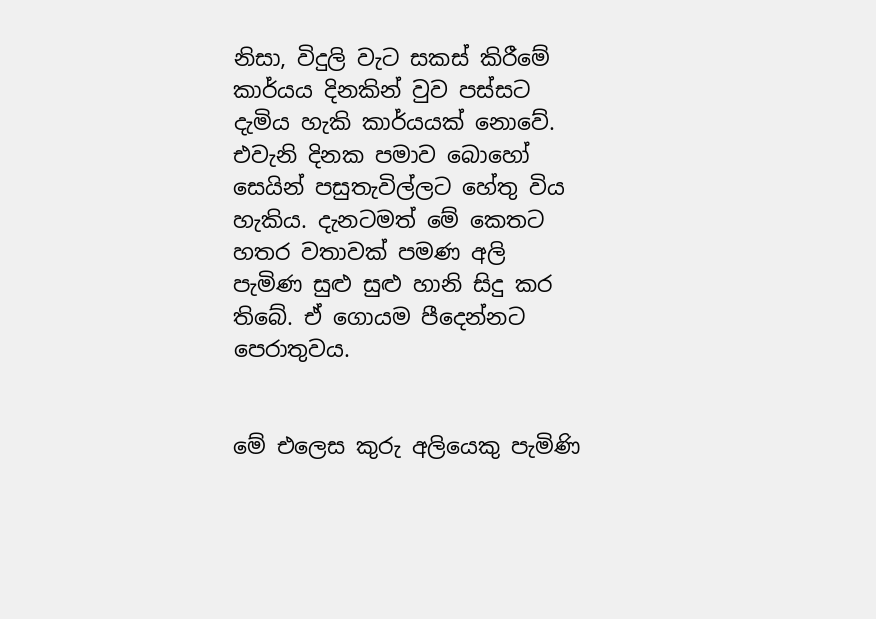නිසා, විදුලි වැට සකස් කිරීමේ කාර්යය දිනකින් වුව පස්සට දැමිය හැකි කාර්යයක් නොවේ. එවැනි දිනක පමාව බොහෝ සෙයින් පසුතැවිල්ලට හේතු විය හැකිය. දැනටමත් මේ කෙතට හතර වතාවක් පමණ අලි පැමිණ සුළු සුළු හානි සිදු කර තිබේ. ඒ ගොයම පීදෙන්නට පෙරාතුවය.


මේ එලෙස කුරු අලියෙකු පැමිණි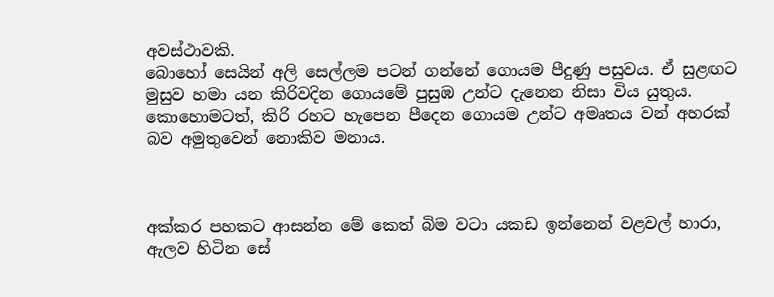අවස්ථාවකි.
බොහෝ සෙයින් අලි සෙල්ලම පටන් ගන්නේ ගොයම පීදුණු පසුවය. ඒ සුළඟට මුසුව හමා යන කිරිවදින ගොයමේ පුසුඹ උන්ට දැනෙන නිසා විය යුතුය. කොහොමටත්, කිරි රහට හැපෙන පීදෙන ගොයම උන්ට අමෘතය වන් අහරක් බව අමුතුවෙන් නොකිව මනාය.



අක්කර පහකට ආසන්න මේ කෙත් බිම වටා යකඩ ඉන්නෙන් වළවල් හාරා, ඇලව හිටින සේ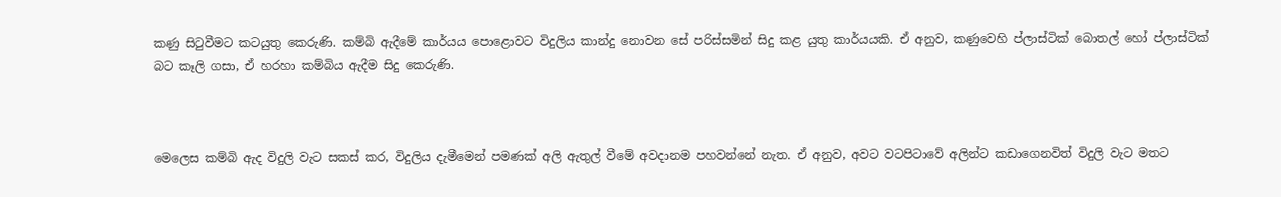කණු සිටුවීමට කටයුතු කෙරුණි. කම්බි ඇදීමේ කාර්යය පොළොවට විදුලිය කාන්දු නොවන සේ පරිස්සමින් සිදු කළ යුතු කාර්යයකි. ඒ අනුව, කණුවෙහි ප්ලාස්ටික් බොතල් හෝ ප්ලාස්ටික් බට කෑලි ගසා, ඒ හරහා කම්බිය ඇදීම සිදු කෙරුණි.



මෙලෙස කම්බි ඇද විදුලි වැට සකස් කර, විදුලිය දැමීමෙන් පමණක් අලි ඇතුල් වීමේ අවදානම පහවන්නේ නැත. ඒ අනුව, අවට වටපිටාවේ අලින්ට කඩාගෙනවිත් විදුලි වැට මතට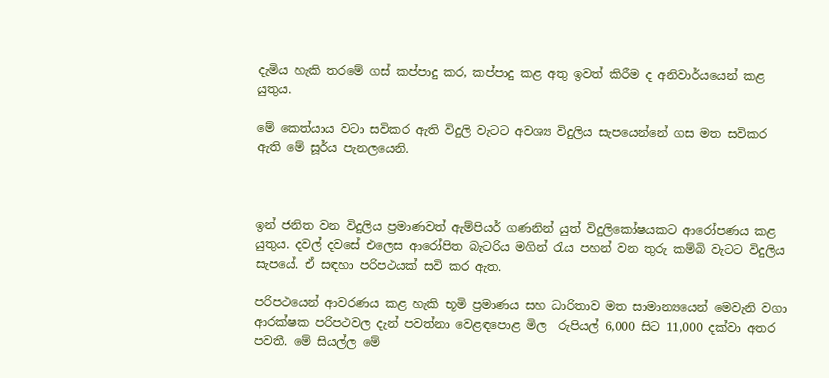දැමිය හැකි තරමේ ගස් කප්පාදු කර, කප්පාදු කළ අතු ඉවත් කිරීම ද අනිවාර්යයෙන් කළ යුතුය.

මේ කෙත්යාය වටා සවිකර ඇති විදුලි වැටට අවශ්‍ය විදුලිය සැපයෙන්නේ ගස මත සවිකර ඇති මේ සූර්ය පැනලයෙනි.



ඉන් ජනිත වන විදුලිය ප්‍රමාණවත් ඇම්පියර් ගණනින් යුත් විදුලිකෝෂයකට ආරෝපණය කළ යුතුය. දවල් දවසේ එලෙස ආරෝපිත බැටරිය මගින් රැය පහන් වන තුරු කම්බි වැටට විදුලිය සැපයේ. ඒ සඳහා පරිපථයක් සවි කර ඇත.

පරිපථයෙන් ආවරණය කළ හැකි භූමි ප්‍රමාණය සහ ධාරිතාව මත සාමාන්‍යයෙන් මෙවැනි වගා ආරක්ෂක පරිපථවල දැන් පවත්නා වෙළඳපොළ මිල  රුපියල් 6,000 සිට 11,000 දක්වා අතර පවතී. මේ සියල්ල මේ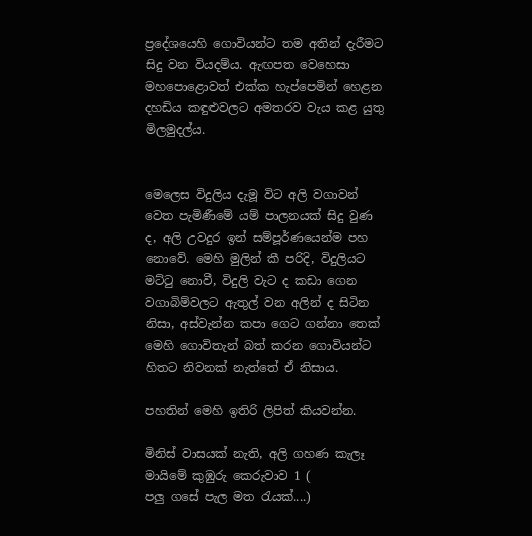ප්‍රදේශයෙහි ගොවියන්ට තම අතින් දැරීමට සිදු වන වියදම්ය. ඇඟපත වෙහෙසා මහපොළොවත් එක්ක හැප්පෙමින් හෙළන දහඩිය කඳුළුවලට අමතරව වැය කළ යුතු මිලමුදල්ය.


මෙලෙස විදුලිය දැමූ විට අලි වගාවන් වෙත පැමිණීමේ යම් පාලනයක් සිදු වුණ ද, අලි උවදුර ඉන් සම්පූර්ණයෙන්ම පහ නොවේ. මෙහි මුලින් කී පරිදි, විදුලියට මට්ටු නොවී, විදුලි වැට ද කඩා ගෙන වගාබිම්වලට ඇතුල් වන අලින් ද සිටින නිසා, අස්වැන්න කපා ගෙට ගන්නා තෙක් මෙහි ගොවිතැන් බත් කරන ගොවියන්ට හිතට නිවනක් නැත්තේ ඒ නිසාය.

පහතින් මෙහි ඉතිරි ලිපිත් කියවන්න.

මිනිස් වාසයක් නැති, අලි ගහණ කැලෑ මායිමේ කුඹුරු කෙරුවාව 1 (
පලු ගසේ පැල මත රැයක්....)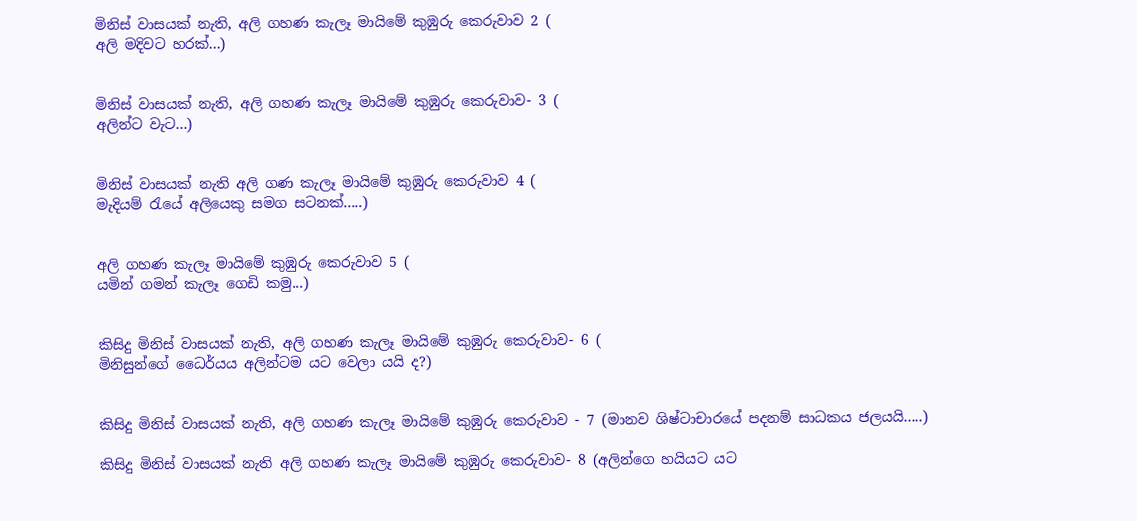මිනිස් වාසයක් නැති, අලි ගහණ කැලෑ මායිමේ කුඹුරු කෙරුවාව 2 (
අලි මදිවට හරක්...)


මිනිස් වාසයක් නැති, අලි ගහණ කැලෑ මායිමේ කුඹුරු කෙරුවාව- 3 (
අලින්ට වැට...)


මිනිස් වාසයක් නැති අලි ගණ කැලෑ මායිමේ කුඹුරු කෙරුවාව 4 (
මැදියම් රැයේ අලියෙකු සමග සටනක්.....)


අලි ගහණ කැලෑ මායිමේ කුඹුරු කෙරුවාව 5 (
යමින් ගමන් කැලෑ ගෙඩි කමු...)


කිසිදු මිනිස් වාසයක් නැති, අලි ගහණ කැලෑ මායිමේ කුඹුරු කෙරුවාව- 6 (
මිනිසුන්ගේ ධෛර්යය අලින්ටම යට වෙලා යයි ද?)


කිසිදු මිනිස් වාසයක් නැති, අලි ගහණ කැලෑ මායිමේ කුඹුරු කෙරුවාව - 7 (මානව ශිෂ්ටාචාරයේ පදනම් සාධකය ජලයයි.....)

කිසිදු මිනිස් වාසයක් නැති අලි ගහණ කැලෑ මායිමේ කුඹුරු කෙරුවාව- 8 (අලින්ගෙ හයියට යට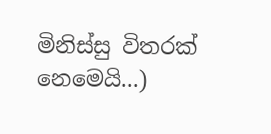මිනිස්සු විතරක් නෙමෙයි...)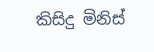කිසිදු මිනිස්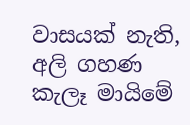වාසයක් නැති, අලි ගහණ කැලෑ මායිමේ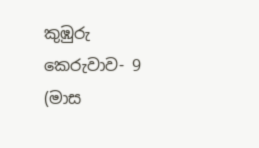කුඹුරු කෙරුවාව- 9 (මාස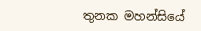තුනක මහන්සියේ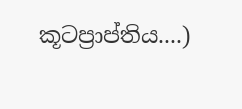කූටප්‍රාප්තිය....)